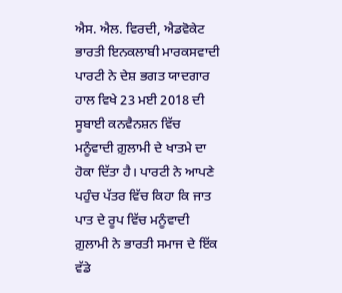ਐਸ. ਐਲ. ਵਿਰਦੀ, ਐਡਵੋਕੇਟ
ਭਾਰਤੀ ਇਨਕਲਾਬੀ ਮਾਰਕਸਵਾਦੀ ਪਾਰਟੀ ਨੇ ਦੇਸ਼ ਭਗਤ ਯਾਦਗਾਰ ਹਾਲ ਵਿਖੇ 23 ਮਈ 2018 ਦੀ ਸੂਬਾਈ ਕਨਵੈਨਸ਼ਨ ਵਿੱਚ ਮਨੂੰਵਾਦੀ ਗ਼ੁਲਾਮੀ ਦੇ ਖਾਤਮੇ ਦਾ ਹੋਕਾ ਦਿੱਤਾ ਹੈ। ਪਾਰਟੀ ਨੇ ਆਪਣੇ ਪਹੁੰਚ ਪੱਤਰ ਵਿੱਚ ਕਿਹਾ ਕਿ ਜਾਤ ਪਾਤ ਦੇ ਰੂਪ ਵਿੱਚ ਮਨੂੰਵਾਦੀ ਗ਼ੁਲਾਮੀ ਨੇ ਭਾਰਤੀ ਸਮਾਜ ਦੇ ਇੱਕ ਵੱਡੇ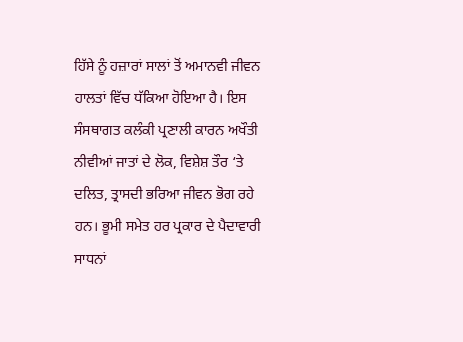ਹਿੱਸੇ ਨੂੰ ਹਜ਼ਾਰਾਂ ਸਾਲਾਂ ਤੋਂ ਅਮਾਨਵੀ ਜੀਵਨ ਹਾਲਤਾਂ ਵਿੱਚ ਧੱਕਿਆ ਹੋਇਆ ਹੈ। ਇਸ ਸੰਸਥਾਗਤ ਕਲੰਕੀ ਪ੍ਰਣਾਲੀ ਕਾਰਨ ਅਖੌਤੀ ਨੀਵੀਆਂ ਜਾਤਾਂ ਦੇ ਲੋਕ, ਵਿਸ਼ੇਸ਼ ਤੌਰ ‘ਤੇ ਦਲਿਤ, ਤ੍ਰਾਸਦੀ ਭਰਿਆ ਜੀਵਨ ਭੋਗ ਰਹੇ ਹਨ। ਭੂਮੀ ਸਮੇਤ ਹਰ ਪ੍ਰਕਾਰ ਦੇ ਪੈਦਾਵਾਰੀ ਸਾਧਨਾਂ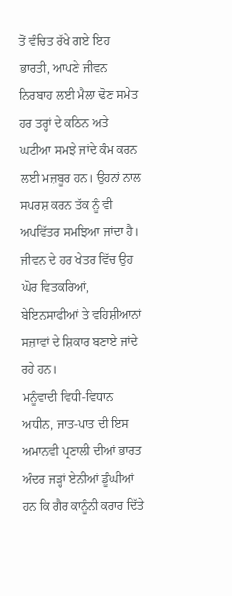ਤੋਂ ਵੰਚਿਤ ਰੱਖੇ ਗਏ ਇਹ ਭਾਰਤੀ, ਆਪਣੇ ਜੀਵਨ ਨਿਰਬਾਹ ਲਈ ਮੈਲਾ ਢੋਣ ਸਮੇਤ ਹਰ ਤਰ੍ਹਾਂ ਦੇ ਕਠਿਨ ਅਤੇ ਘਟੀਆ ਸਮਝੇ ਜਾਂਦੇ ਕੰਮ ਕਰਨ ਲਈ ਮਜ਼ਬੂਰ ਹਨ। ਉਹਨਾਂ ਨਾਲ ਸਪਰਸ਼ ਕਰਨ ਤੱਕ ਨੂੰ ਵੀ ਅਪਵਿੱਤਰ ਸਮਝਿਆ ਜਾਂਦਾ ਹੈ। ਜੀਵਨ ਦੇ ਹਰ ਖੇਤਰ ਵਿੱਚ ਉਹ ਘੋਰ ਵਿਤਕਰਿਆਂ, ਬੇਇਨਸਾਫੀਆਂ ਤੇ ਵਹਿਸ਼ੀਆਨਾਂ ਸਜ਼ਾਵਾਂ ਦੇ ਸ਼ਿਕਾਰ ਬਣਾਏ ਜਾਂਦੇ ਰਹੇ ਹਨ।
ਮਨੂੰਵਾਦੀ ਵਿਧੀ-ਵਿਧਾਨ ਅਧੀਨ, ਜਾਤ-ਪਾਤ ਦੀ ਇਸ ਅਮਾਨਵੀ ਪ੍ਰਣਾਲੀ ਦੀਆਂ ਭਾਰਤ ਅੰਦਰ ਜੜ੍ਹਾਂ ਏਨੀਆਂ ਡੂੰਘੀਆਂ ਹਨ ਕਿ ਗੈਰ ਕਾਨੂੰਨੀ ਕਰਾਰ ਦਿੱਤੇ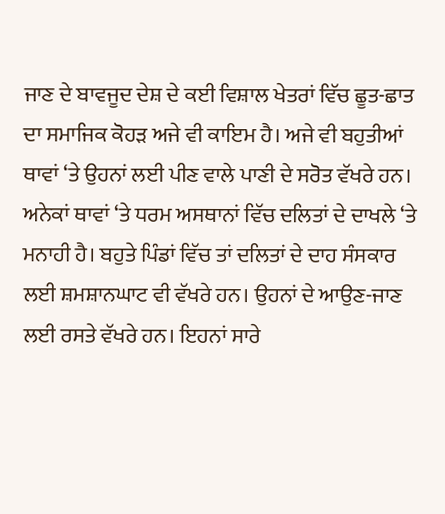ਜਾਣ ਦੇ ਬਾਵਜੂਦ ਦੇਸ਼ ਦੇ ਕਈ ਵਿਸ਼ਾਲ ਖੇਤਰਾਂ ਵਿੱਚ ਛੂਤ-ਛਾਤ ਦਾ ਸਮਾਜਿਕ ਕੋਹੜ ਅਜੇ ਵੀ ਕਾਇਮ ਹੈ। ਅਜੇ ਵੀ ਬਹੁਤੀਆਂ ਥਾਵਾਂ ‘ਤੇ ਉਹਨਾਂ ਲਈ ਪੀਣ ਵਾਲੇ ਪਾਣੀ ਦੇ ਸਰੋਤ ਵੱਖਰੇ ਹਨ। ਅਨੇਕਾਂ ਥਾਵਾਂ ‘ਤੇ ਧਰਮ ਅਸਥਾਨਾਂ ਵਿੱਚ ਦਲਿਤਾਂ ਦੇ ਦਾਖਲੇ ‘ਤੇ ਮਨਾਹੀ ਹੈ। ਬਹੁਤੇ ਪਿੰਡਾਂ ਵਿੱਚ ਤਾਂ ਦਲਿਤਾਂ ਦੇ ਦਾਹ ਸੰਸਕਾਰ ਲਈ ਸ਼ਮਸ਼ਾਨਘਾਟ ਵੀ ਵੱਖਰੇ ਹਨ। ਉਹਨਾਂ ਦੇ ਆਉਣ-ਜਾਣ ਲਈ ਰਸਤੇ ਵੱਖਰੇ ਹਨ। ਇਹਨਾਂ ਸਾਰੇ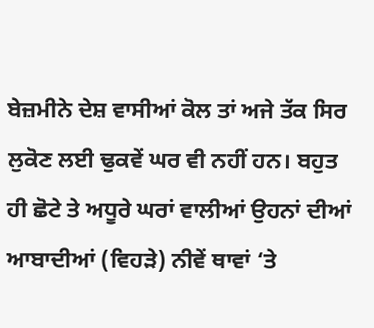ਬੇਜ਼ਮੀਨੇ ਦੇਸ਼ ਵਾਸੀਆਂ ਕੋਲ ਤਾਂ ਅਜੇ ਤੱਕ ਸਿਰ ਲੁਕੋਣ ਲਈ ਢੁਕਵੇਂ ਘਰ ਵੀ ਨਹੀਂ ਹਨ। ਬਹੁਤ ਹੀ ਛੋਟੇ ਤੇ ਅਧੂਰੇ ਘਰਾਂ ਵਾਲੀਆਂ ਉਹਨਾਂ ਦੀਆਂ ਆਬਾਦੀਆਂ (ਵਿਹੜੇ) ਨੀਵੇਂ ਥਾਵਾਂ ‘ਤੇ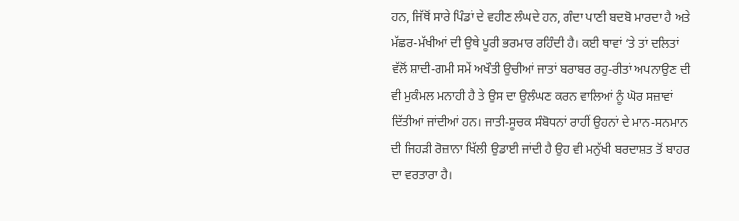ਹਨ, ਜਿੱਥੋਂ ਸਾਰੇ ਪਿੰਡਾਂ ਦੇ ਵਹੀਣ ਲੰਘਦੇ ਹਨ, ਗੰਦਾ ਪਾਣੀ ਬਦਬੋ ਮਾਰਦਾ ਹੈ ਅਤੇ ਮੱਛਰ-ਮੱਖੀਆਂ ਦੀ ਉਥੇ ਪੂਰੀ ਭਰਮਾਰ ਰਹਿੰਦੀ ਹੈ। ਕਈ ਥਾਵਾਂ ‘ਤੇ ਤਾਂ ਦਲਿਤਾਂ ਵੱਲੋਂ ਸ਼ਾਦੀ-ਗਮੀ ਸਮੇਂ ਅਖੌਤੀ ਉਚੀਆਂ ਜਾਤਾਂ ਬਰਾਬਰ ਰਹੁ-ਰੀਤਾਂ ਅਪਨਾਉਣ ਦੀ ਵੀ ਮੁਕੰਮਲ ਮਨਾਹੀ ਹੈ ਤੇ ਉਸ ਦਾ ਉਲੰਘਣ ਕਰਨ ਵਾਲਿਆਂ ਨੂੰ ਘੋਰ ਸਜ਼ਾਵਾਂ ਦਿੱਤੀਆਂ ਜਾਂਦੀਆਂ ਹਨ। ਜਾਤੀ-ਸੂਚਕ ਸੰਬੋਧਨਾਂ ਰਾਹੀਂ ਉਹਨਾਂ ਦੇ ਮਾਨ-ਸਨਮਾਨ ਦੀ ਜਿਹੜੀ ਰੋਜ਼ਾਨਾ ਖਿੱਲੀ ਉਡਾਈ ਜਾਂਦੀ ਹੈ ਉਹ ਵੀ ਮਨੁੱਖੀ ਬਰਦਾਸ਼ਤ ਤੋਂ ਬਾਹਰ ਦਾ ਵਰਤਾਰਾ ਹੈ।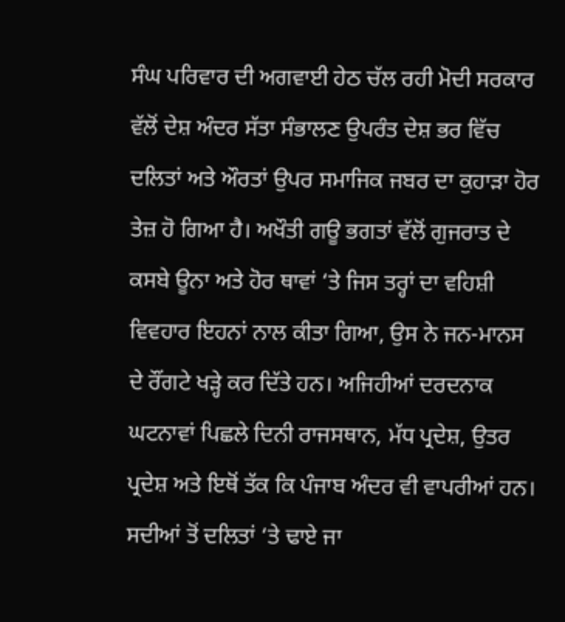ਸੰਘ ਪਰਿਵਾਰ ਦੀ ਅਗਵਾਈ ਹੇਠ ਚੱਲ ਰਹੀ ਮੋਦੀ ਸਰਕਾਰ ਵੱਲੋਂ ਦੇਸ਼ ਅੰਦਰ ਸੱਤਾ ਸੰਭਾਲਣ ਉਪਰੰਤ ਦੇਸ਼ ਭਰ ਵਿੱਚ ਦਲਿਤਾਂ ਅਤੇ ਔਰਤਾਂ ਉਪਰ ਸਮਾਜਿਕ ਜਬਰ ਦਾ ਕੁਹਾੜਾ ਹੋਰ ਤੇਜ਼ ਹੋ ਗਿਆ ਹੈ। ਅਖੌਤੀ ਗਊ ਭਗਤਾਂ ਵੱਲੋਂ ਗੁਜਰਾਤ ਦੇ ਕਸਬੇ ਊਨਾ ਅਤੇ ਹੋਰ ਥਾਵਾਂ ‘ਤੇ ਜਿਸ ਤਰ੍ਹਾਂ ਦਾ ਵਹਿਸ਼ੀ ਵਿਵਹਾਰ ਇਹਨਾਂ ਨਾਲ ਕੀਤਾ ਗਿਆ, ਉਸ ਨੇ ਜਨ-ਮਾਨਸ ਦੇ ਰੌਂਗਟੇ ਖੜ੍ਹੇ ਕਰ ਦਿੱਤੇ ਹਨ। ਅਜਿਹੀਆਂ ਦਰਦਨਾਕ ਘਟਨਾਵਾਂ ਪਿਛਲੇ ਦਿਨੀ ਰਾਜਸਥਾਨ, ਮੱਧ ਪ੍ਰਦੇਸ਼, ਉਤਰ ਪ੍ਰਦੇਸ਼ ਅਤੇ ਇਥੋਂ ਤੱਕ ਕਿ ਪੰਜਾਬ ਅੰਦਰ ਵੀ ਵਾਪਰੀਆਂ ਹਨ।
ਸਦੀਆਂ ਤੋਂ ਦਲਿਤਾਂ ‘ਤੇ ਢਾਏ ਜਾ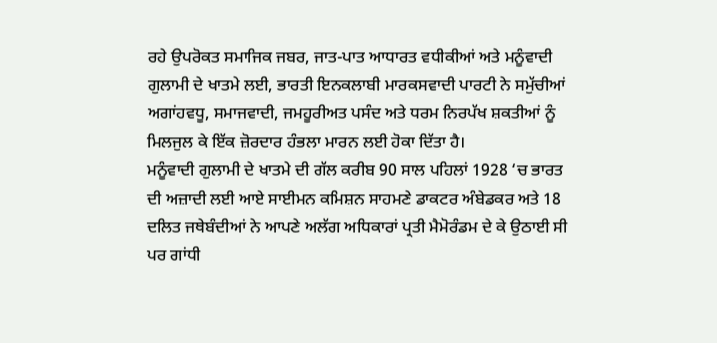ਰਹੇ ਉਪਰੋਕਤ ਸਮਾਜਿਕ ਜਬਰ, ਜਾਤ-ਪਾਤ ਆਧਾਰਤ ਵਧੀਕੀਆਂ ਅਤੇ ਮਨੂੰਵਾਦੀ ਗੁਲਾਮੀ ਦੇ ਖਾਤਮੇ ਲਈ, ਭਾਰਤੀ ਇਨਕਲਾਬੀ ਮਾਰਕਸਵਾਦੀ ਪਾਰਟੀ ਨੇ ਸਮੁੱਚੀਆਂ ਅਗਾਂਹਵਧੂ, ਸਮਾਜਵਾਦੀ, ਜਮਹੂਰੀਅਤ ਪਸੰਦ ਅਤੇ ਧਰਮ ਨਿਰਪੱਖ ਸ਼ਕਤੀਆਂ ਨੂੰ ਮਿਲਜੁਲ ਕੇ ਇੱਕ ਜ਼ੋਰਦਾਰ ਹੰਭਲਾ ਮਾਰਨ ਲਈ ਹੋਕਾ ਦਿੱਤਾ ਹੈ।
ਮਨੂੰਵਾਦੀ ਗੁਲਾਮੀ ਦੇ ਖਾਤਮੇ ਦੀ ਗੱਲ ਕਰੀਬ 90 ਸਾਲ ਪਹਿਲਾਂ 1928 ‘ਚ ਭਾਰਤ ਦੀ ਅਜ਼ਾਦੀ ਲਈ ਆਏ ਸਾਈਮਨ ਕਮਿਸ਼ਨ ਸਾਹਮਣੇ ਡਾਕਟਰ ਅੰਬੇਡਕਰ ਅਤੇ 18 ਦਲਿਤ ਜਥੇਬੰਦੀਆਂ ਨੇ ਆਪਣੇ ਅਲੱਗ ਅਧਿਕਾਰਾਂ ਪ੍ਰਤੀ ਮੈਮੋਰੰਡਮ ਦੇ ਕੇ ਉਠਾਈ ਸੀ ਪਰ ਗਾਂਧੀ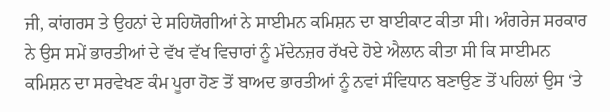ਜੀ, ਕਾਂਗਰਸ ਤੇ ਉਹਨਾਂ ਦੇ ਸਹਿਯੋਗੀਆਂ ਨੇ ਸਾਈਮਨ ਕਮਿਸ਼ਨ ਦਾ ਬਾਈਕਾਟ ਕੀਤਾ ਸੀ। ਅੰਗਰੇਜ ਸਰਕਾਰ ਨੇ ਉਸ ਸਮੇਂ ਭਾਰਤੀਆਂ ਦੇ ਵੱਖ ਵੱਖ ਵਿਚਾਰਾਂ ਨੂੰ ਮੱਦੇਨਜ਼ਰ ਰੱਖਦੇ ਹੋਏ ਐਲਾਨ ਕੀਤਾ ਸੀ ਕਿ ਸਾਈਮਨ ਕਮਿਸ਼ਨ ਦਾ ਸਰਵੇਖਣ ਕੰਮ ਪੂਰਾ ਹੋਣ ਤੋਂ ਬਾਅਦ ਭਾਰਤੀਆਂ ਨੂੰ ਨਵਾਂ ਸੰਵਿਧਾਨ ਬਣਾਉਣ ਤੋਂ ਪਹਿਲਾਂ ਉਸ ‘ਤੇ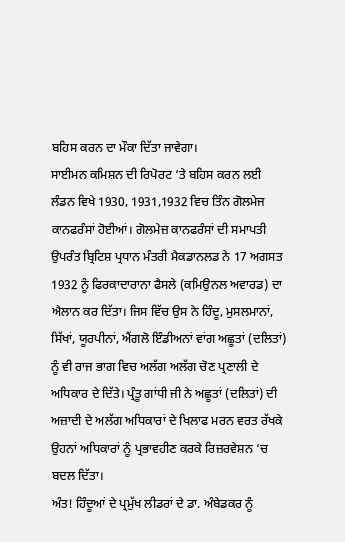ਬਹਿਸ ਕਰਨ ਦਾ ਮੌਕਾ ਦਿੱਤਾ ਜਾਵੇਗਾ।
ਸਾਈਮਨ ਕਮਿਸ਼ਨ ਦੀ ਰਿਪੋਰਟ ‘ਤੇ ਬਹਿਸ ਕਰਨ ਲਈ ਲੰਡਨ ਵਿਖੇ 1930, 1931,1932 ਵਿਚ ਤਿੰਨ ਗੋਲਮੇਜ ਕਾਨਫਰੰਸਾਂ ਹੋਈਆਂ। ਗੋਲਮੇਜ਼ ਕਾਨਫਰੰਸਾਂ ਦੀ ਸਮਾਪਤੀ ਉਪਰੰਤ ਬ੍ਰਿਟਿਸ਼ ਪ੍ਰਧਾਨ ਮੰਤਰੀ ਮੈਕਡਾਨਲਡ ਨੇ 17 ਅਗਸਤ 1932 ਨੂੰ ਫਿਰਕਾਦਾਰਾਨਾ ਫੈਸਲੇ (ਕਮਿਉਨਲ ਅਵਾਰਡ) ਦਾ ਐਲਾਨ ਕਰ ਦਿੱਤਾ। ਜਿਸ ਵਿੱਚ ਉਸ ਨੇ ਹਿੰਦੂ, ਮੁਸਲਮਾਨਾਂ, ਸਿੱਖਾਂ, ਯੂਰਪੀਨਾਂ, ਐਂਗਲੋ ਇੰਡੀਅਨਾਂ ਵਾਂਗ ਅਛੂਤਾਂ (ਦਲਿਤਾਂ) ਨੂੰ ਵੀ ਰਾਜ ਭਾਗ ਵਿਚ ਅਲੱਗ ਅਲੱਗ ਚੋਣ ਪ੍ਰਣਾਲੀ ਦੇ ਅਧਿਕਾਰ ਦੇ ਦਿੱਤੇ। ਪ੍ਰੰਤੂ ਗਾਂਧੀ ਜੀ ਨੇ ਅਛੂਤਾਂ (ਦਲਿਤਾਂ) ਦੀ ਅਜ਼ਾਦੀ ਦੇ ਅਲੱਗ ਅਧਿਕਾਰਾਂ ਦੇ ਖਿਲਾਫ ਮਰਨ ਵਰਤ ਰੱਖਕੇ ਉਹਨਾਂ ਅਧਿਕਾਰਾਂ ਨੂੰ ਪ੍ਰਭਾਵਹੀਣ ਕਰਕੇ ਰਿਜ਼ਰਵੇਸ਼ਨ ‘ਚ ਬਦਲ ਦਿੱਤਾ।
ਅੰਤ! ਹਿੰਦੂਆਂ ਦੇ ਪ੍ਰਮੁੱਖ ਲੀਡਰਾਂ ਦੇ ਡਾ. ਅੰਬੇਡਕਰ ਨੂੰ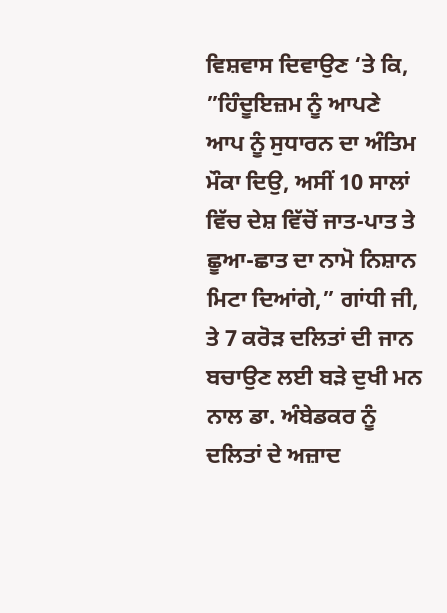ਵਿਸ਼ਵਾਸ ਦਿਵਾਉਣ ‘ਤੇ ਕਿ, ”ਹਿੰਦੂਇਜ਼ਮ ਨੂੰ ਆਪਣੇ ਆਪ ਨੂੰ ਸੁਧਾਰਨ ਦਾ ਅੰਤਿਮ ਮੌਕਾ ਦਿਉ, ਅਸੀਂ 10 ਸਾਲਾਂ ਵਿੱਚ ਦੇਸ਼ ਵਿੱਚੋਂ ਜਾਤ-ਪਾਤ ਤੇ ਛੂਆ-ਛਾਤ ਦਾ ਨਾਮੋ ਨਿਸ਼ਾਨ ਮਿਟਾ ਦਿਆਂਗੇ,” ਗਾਂਧੀ ਜੀ, ਤੇ 7 ਕਰੋੜ ਦਲਿਤਾਂ ਦੀ ਜਾਨ ਬਚਾਉਣ ਲਈ ਬੜੇ ਦੁਖੀ ਮਨ ਨਾਲ ਡਾ. ਅੰਬੇਡਕਰ ਨੂੰ ਦਲਿਤਾਂ ਦੇ ਅਜ਼ਾਦ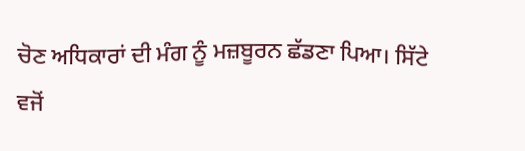ਚੋਣ ਅਧਿਕਾਰਾਂ ਦੀ ਮੰਗ ਨੂੰ ਮਜ਼ਬੂਰਨ ਛੱਡਣਾ ਪਿਆ। ਸਿੱਟੇ ਵਜੋਂ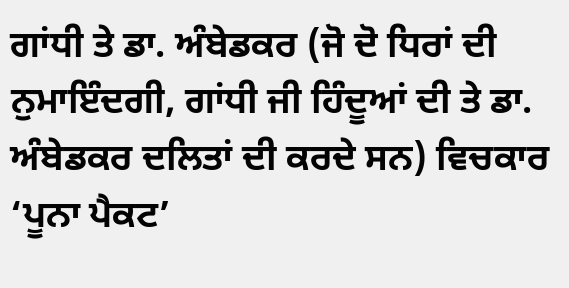ਗਾਂਧੀ ਤੇ ਡਾ. ਅੰਬੇਡਕਰ (ਜੋ ਦੋ ਧਿਰਾਂ ਦੀ ਨੁਮਾਇੰਦਗੀ, ਗਾਂਧੀ ਜੀ ਹਿੰਦੂਆਂ ਦੀ ਤੇ ਡਾ. ਅੰਬੇਡਕਰ ਦਲਿਤਾਂ ਦੀ ਕਰਦੇ ਸਨ) ਵਿਚਕਾਰ ‘ਪੂਨਾ ਪੈਕਟ’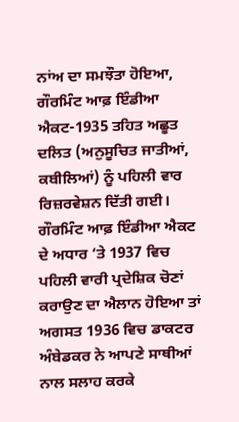ਨਾਂਅ ਦਾ ਸਮਝੌਤਾ ਹੋਇਆ, ਗੌਰਮਿੰਟ ਆਫ਼ ਇੰਡੀਆ ਐਕਟ-1935 ਤਹਿਤ ਅਛੂਤ ਦਲਿਤ (ਅਨੁਸੂਚਿਤ ਜਾਤੀਆਂ, ਕਬੀਲਿਆਂ) ਨੂੰ ਪਹਿਲੀ ਵਾਰ ਰਿਜ਼ਰਵੇਸ਼ਨ ਦਿੱਤੀ ਗਈ।
ਗੌਰਮਿੰਟ ਆਫ਼ ਇੰਡੀਆ ਐਕਟ ਦੇ ਅਧਾਰ ‘ਤੇ 1937 ਵਿਚ ਪਹਿਲੀ ਵਾਰੀ ਪ੍ਰਦੇਸ਼ਿਕ ਚੋਣਾਂ ਕਰਾਉਣ ਦਾ ਐਲਾਨ ਹੋਇਆ ਤਾਂ ਅਗਸਤ 1936 ਵਿਚ ਡਾਕਟਰ ਅੰਬੇਡਕਰ ਨੇ ਆਪਣੇ ਸਾਥੀਆਂ ਨਾਲ ਸਲਾਹ ਕਰਕੇ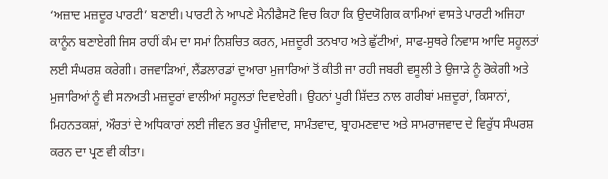‘ਅਜ਼ਾਦ ਮਜ਼ਦੂਰ ਪਾਰਟੀ’ ਬਣਾਈ। ਪਾਰਟੀ ਨੇ ਆਪਣੇ ਮੈਨੀਫੈਸਟੋ ਵਿਚ ਕਿਹਾ ਕਿ ਉਦਯੋਗਿਕ ਕਾਮਿਆਂ ਵਾਸਤੇ ਪਾਰਟੀ ਅਜਿਹਾ ਕਾਨੂੰਨ ਬਣਾਏਗੀ ਜਿਸ ਰਾਹੀਂ ਕੰਮ ਦਾ ਸਮਾਂ ਨਿਸ਼ਚਿਤ ਕਰਨ, ਮਜ਼ਦੂਰੀ ਤਨਖਾਹ ਅਤੇ ਛੁੱਟੀਆਂ, ਸਾਫ-ਸੁਥਰੇ ਨਿਵਾਸ ਆਦਿ ਸਹੂਲਤਾਂ ਲਈ ਸੰਘਰਸ਼ ਕਰੇਗੀ। ਰਜਵਾੜਿਆਂ, ਲੈਂਡਲਾਰਡਾਂ ਦੁਆਰਾ ਮੁਜਾਰਿਆਂ ਤੋਂ ਕੀਤੀ ਜਾ ਰਹੀ ਜਬਰੀ ਵਸੂਲੀ ਤੇ ਉਜਾੜੇ ਨੂੰ ਰੋਕੇਗੀ ਅਤੇ ਮੁਜਾਰਿਆਂ ਨੂੰ ਵੀ ਸਨਅਤੀ ਮਜ਼ਦੂਰਾਂ ਵਾਲੀਆਂ ਸਹੂਲਤਾਂ ਦਿਵਾਏਗੀ। ਉਹਨਾਂ ਪੂਰੀ ਸ਼ਿੱਦਤ ਨਾਲ ਗਰੀਬਾਂ ਮਜ਼ਦੂਰਾਂ, ਕਿਸਾਨਾਂ, ਮਿਹਨਤਕਸ਼ਾਂ, ਔਰਤਾਂ ਦੇ ਅਧਿਕਾਰਾਂ ਲਈ ਜੀਵਨ ਭਰ ਪੂੰਜੀਵਾਦ, ਸਾਮੰਤਵਾਦ, ਬ੍ਰਾਹਮਣਵਾਦ ਅਤੇ ਸਾਮਰਾਜਵਾਦ ਦੇ ਵਿਰੁੱਧ ਸੰਘਰਸ਼ ਕਰਨ ਦਾ ਪ੍ਰਣ ਵੀ ਕੀਤਾ।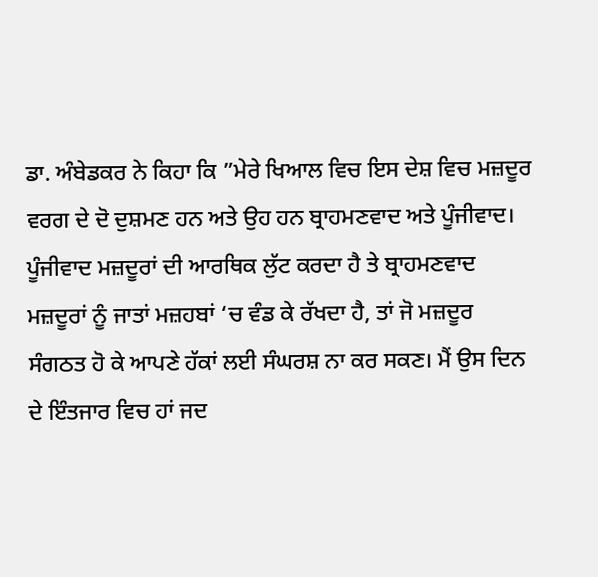ਡਾ. ਅੰਬੇਡਕਰ ਨੇ ਕਿਹਾ ਕਿ ”ਮੇਰੇ ਖਿਆਲ ਵਿਚ ਇਸ ਦੇਸ਼ ਵਿਚ ਮਜ਼ਦੂਰ ਵਰਗ ਦੇ ਦੋ ਦੁਸ਼ਮਣ ਹਨ ਅਤੇ ਉਹ ਹਨ ਬ੍ਰਾਹਮਣਵਾਦ ਅਤੇ ਪੂੰਜੀਵਾਦ। ਪੂੰਜੀਵਾਦ ਮਜ਼ਦੂਰਾਂ ਦੀ ਆਰਥਿਕ ਲੁੱਟ ਕਰਦਾ ਹੈ ਤੇ ਬ੍ਰਾਹਮਣਵਾਦ ਮਜ਼ਦੂਰਾਂ ਨੂੰ ਜਾਤਾਂ ਮਜ਼ਹਬਾਂ ‘ਚ ਵੰਡ ਕੇ ਰੱਖਦਾ ਹੈ, ਤਾਂ ਜੋ ਮਜ਼ਦੂਰ ਸੰਗਠਤ ਹੋ ਕੇ ਆਪਣੇ ਹੱਕਾਂ ਲਈ ਸੰਘਰਸ਼ ਨਾ ਕਰ ਸਕਣ। ਮੈਂ ਉਸ ਦਿਨ ਦੇ ਇੰਤਜਾਰ ਵਿਚ ਹਾਂ ਜਦ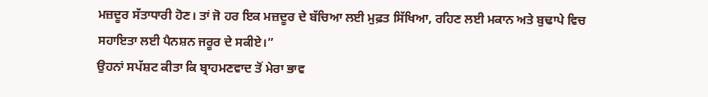ਮਜ਼ਦੂਰ ਸੱਤਾਧਾਰੀ ਹੋਣ। ਤਾਂ ਜੋ ਹਰ ਇਕ ਮਜ਼ਦੂਰ ਦੇ ਬੱਚਿਆ ਲਈ ਮੁਫ਼ਤ ਸਿੱਖਿਆ, ਰਹਿਣ ਲਈ ਮਕਾਨ ਅਤੇ ਬੁਢਾਪੇ ਵਿਚ ਸਹਾਇਤਾ ਲਈ ਪੈਨਸ਼ਨ ਜਰੂਰ ਦੇ ਸਕੀਏ।”
ਉਹਨਾਂ ਸਪੱਸ਼ਟ ਕੀਤਾ ਕਿ ਬ੍ਰਾਹਮਣਵਾਦ ਤੋਂ ਮੇਰਾ ਭਾਵ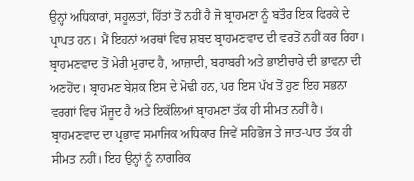ਉਨ੍ਹਾਂ ਅਧਿਕਾਰਾਂ, ਸਹੂਲਤਾਂ, ਹਿੱਤਾਂ ਤੋਂ ਨਹੀਂ ਹੈ ਜੋ ਬ੍ਰਾਹਮਣਾ ਨੂੰ ਬਤੌਰ ਇਕ ਫਿਰਕੇ ਦੇ ਪ੍ਰਾਪਤ ਹਨ। ਮੈਂ ਇਹਨਾਂ ਅਰਥਾਂ ਵਿਚ ਸ਼ਬਦ ਬ੍ਰਾਹਮਣਵਾਦ ਦੀ ਵਰਤੋਂ ਨਹੀਂ ਕਰ ਰਿਹਾ। ਬ੍ਰਾਹਮਣਵਾਦ ਤੋਂ ਮੇਰੀ ਮੁਰਾਦ ਹੈ, ਆਜ਼ਾਦੀ, ਬਰਾਬਰੀ ਅਤੇ ਭਾਈਚਾਰੇ ਦੀ ਭਾਵਨਾ ਦੀ ਅਣਹੋਂਦ। ਬ੍ਰਾਹਮਣ ਬੇਸ਼ਕ ਇਸ ਦੇ ਮੋਢੀ ਹਨ, ਪਰ ਇਸ ਪੱਖ ਤੋਂ ਹੁਣ ਇਹ ਸਭਨਾ ਵਰਗਾਂ ਵਿਚ ਮੌਜੂਦ ਹੈ ਅਤੇ ਇਕੱਲਿਆਂ ਬ੍ਰਾਹਮਣਾ ਤੱਕ ਹੀ ਸੀਮਤ ਨਹੀਂ ਹੈ। ਬ੍ਰਾਹਮਣਵਾਦ ਦਾ ਪ੍ਰਭਾਵ ਸਮਾਜਿਕ ਅਧਿਕਾਰ ਜਿਵੇਂ ਸਹਿਭੋਜ ਤੇ ਜਾਤ-ਪਾਤ ਤੱਕ ਹੀ ਸੀਮਤ ਨਹੀਂ। ਇਹ ਉਨ੍ਹਾਂ ਨੂੰ ਨਾਗਰਿਕ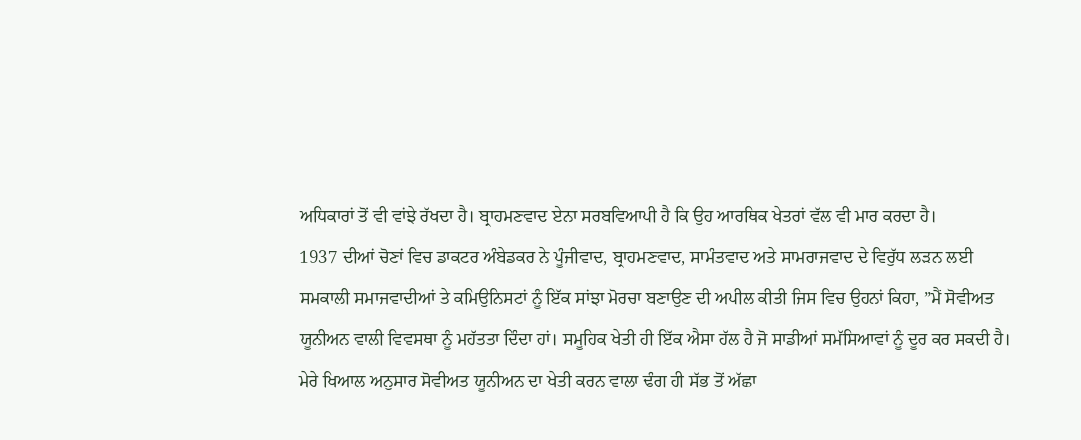ਅਧਿਕਾਰਾਂ ਤੋਂ ਵੀ ਵਾਂਝੇ ਰੱਖਦਾ ਹੈ। ਬ੍ਰਾਹਮਣਵਾਦ ਏਨਾ ਸਰਬਵਿਆਪੀ ਹੈ ਕਿ ਉਹ ਆਰਥਿਕ ਖੇਤਰਾਂ ਵੱਲ ਵੀ ਮਾਰ ਕਰਦਾ ਹੈ।
1937 ਦੀਆਂ ਚੋਣਾਂ ਵਿਚ ਡਾਕਟਰ ਅੰਬੇਡਕਰ ਨੇ ਪੂੰਜੀਵਾਦ, ਬ੍ਰਾਹਮਣਵਾਦ, ਸਾਮੰਤਵਾਦ ਅਤੇ ਸਾਮਰਾਜਵਾਦ ਦੇ ਵਿਰੁੱਧ ਲੜਨ ਲਈ ਸਮਕਾਲੀ ਸਮਾਜਵਾਦੀਆਂ ਤੇ ਕਮਿਉਨਿਸਟਾਂ ਨੂੰ ਇੱਕ ਸਾਂਝਾ ਮੋਰਚਾ ਬਣਾਉਣ ਦੀ ਅਪੀਲ ਕੀਤੀ ਜਿਸ ਵਿਚ ਉਹਨਾਂ ਕਿਹਾ, ”ਮੈਂ ਸੋਵੀਅਤ ਯੂਨੀਅਨ ਵਾਲੀ ਵਿਵਸਥਾ ਨੂੰ ਮਹੱਤਤਾ ਦਿੰਦਾ ਹਾਂ। ਸਮੂਹਿਕ ਖੇਤੀ ਹੀ ਇੱਕ ਐਸਾ ਹੱਲ ਹੈ ਜੋ ਸਾਡੀਆਂ ਸਮੱਸਿਆਵਾਂ ਨੂੰ ਦੂਰ ਕਰ ਸਕਦੀ ਹੈ। ਮੇਰੇ ਖਿਆਲ ਅਨੁਸਾਰ ਸੋਵੀਅਤ ਯੂਨੀਅਨ ਦਾ ਖੇਤੀ ਕਰਨ ਵਾਲਾ ਢੰਗ ਹੀ ਸੱਭ ਤੋਂ ਅੱਛਾ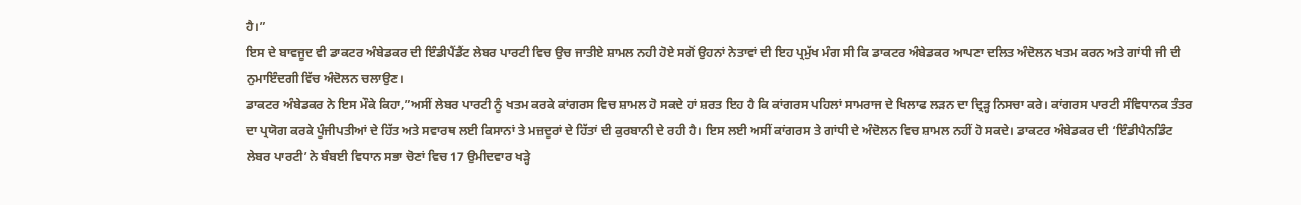ਹੈ।”
ਇਸ ਦੇ ਬਾਵਜੂਦ ਵੀ ਡਾਕਟਰ ਅੰਬੇਡਕਰ ਦੀ ਇੰਡੀਪੈਂਡੈਂਟ ਲੇਬਰ ਪਾਰਟੀ ਵਿਚ ਉਚ ਜਾਤੀਏ ਸ਼ਾਮਲ ਨਹੀ ਹੋਏ ਸਗੋਂ ਉਹਨਾਂ ਨੇਤਾਵਾਂ ਦੀ ਇਹ ਪ੍ਰਮੁੱਖ ਮੰਗ ਸੀ ਕਿ ਡਾਕਟਰ ਅੰਬੇਡਕਰ ਆਪਣਾ ਦਲਿਤ ਅੰਦੋਲਨ ਖਤਮ ਕਰਨ ਅਤੇ ਗਾਂਧੀ ਜੀ ਦੀ ਨੁਮਾਇੰਦਗੀ ਵਿੱਚ ਅੰਦੋਲਨ ਚਲਾਉਣ।
ਡਾਕਟਰ ਅੰਬੇਡਕਰ ਨੇ ਇਸ ਮੌਕੇ ਕਿਹਾ,”ਅਸੀਂ ਲੇਬਰ ਪਾਰਟੀ ਨੂੰ ਖਤਮ ਕਰਕੇ ਕਾਂਗਰਸ ਵਿਚ ਸ਼ਾਮਲ ਹੋ ਸਕਦੇ ਹਾਂ ਸ਼ਰਤ ਇਹ ਹੈ ਕਿ ਕਾਂਗਰਸ ਪਹਿਲਾਂ ਸਾਮਰਾਜ ਦੇ ਖਿਲਾਫ ਲੜਨ ਦਾ ਦ੍ਰਿੜ੍ਹ ਨਿਸਚਾ ਕਰੇ। ਕਾਂਗਰਸ ਪਾਰਟੀ ਸੰਵਿਧਾਨਕ ਤੰਤਰ ਦਾ ਪ੍ਰਯੋਗ ਕਰਕੇ ਪੂੰਜੀਪਤੀਆਂ ਦੇ ਹਿੱਤ ਅਤੇ ਸਵਾਰਥ ਲਈ ਕਿਸਾਨਾਂ ਤੇ ਮਜ਼ਦੂਰਾਂ ਦੇ ਹਿੱਤਾਂ ਦੀ ਕੁਰਬਾਨੀ ਦੇ ਰਹੀ ਹੈ। ਇਸ ਲਈ ਅਸੀਂ ਕਾਂਗਰਸ ਤੇ ਗਾਂਧੀ ਦੇ ਅੰਦੋਲਨ ਵਿਚ ਸ਼ਾਮਲ ਨਹੀਂ ਹੋ ਸਕਦੇ। ਡਾਕਟਰ ਅੰਬੇਡਕਰ ਦੀ ‘ਇੰਡੀਪੈਨਡਿੰਟ ਲੇਬਰ ਪਾਰਟੀ’ ਨੇ ਬੰਬਈ ਵਿਧਾਨ ਸਭਾ ਚੋਣਾਂ ਵਿਚ 17 ਉਮੀਦਵਾਰ ਖੜ੍ਹੇ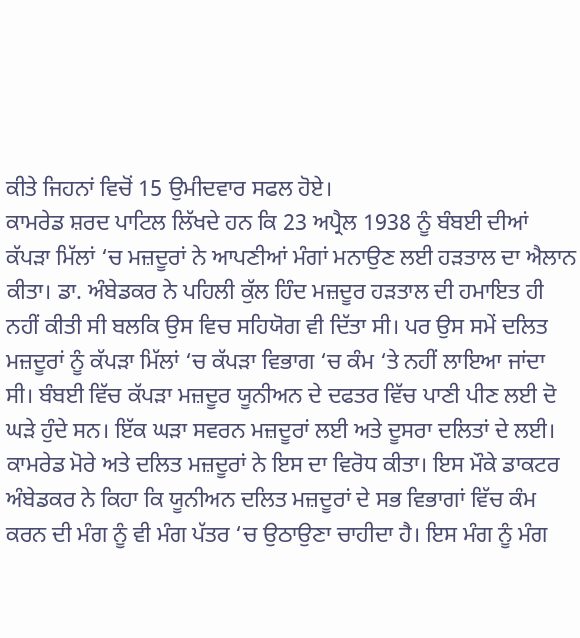ਕੀਤੇ ਜਿਹਨਾਂ ਵਿਚੋਂ 15 ਉਮੀਦਵਾਰ ਸਫਲ ਹੋਏ।
ਕਾਮਰੇਡ ਸ਼ਰਦ ਪਾਟਿਲ ਲਿੱਖਦੇ ਹਨ ਕਿ 23 ਅਪ੍ਰੈਲ 1938 ਨੂੰ ਬੰਬਈ ਦੀਆਂ ਕੱਪੜਾ ਮਿੱਲਾਂ ‘ਚ ਮਜ਼ਦੂਰਾਂ ਨੇ ਆਪਣੀਆਂ ਮੰਗਾਂ ਮਨਾਉਣ ਲਈ ਹੜਤਾਲ ਦਾ ਐਲਾਨ ਕੀਤਾ। ਡਾ. ਅੰਬੇਡਕਰ ਨੇ ਪਹਿਲੀ ਕੁੱਲ ਹਿੰਦ ਮਜ਼ਦੂਰ ਹੜਤਾਲ ਦੀ ਹਮਾਇਤ ਹੀ ਨਹੀਂ ਕੀਤੀ ਸੀ ਬਲਕਿ ਉਸ ਵਿਚ ਸਹਿਯੋਗ ਵੀ ਦਿੱਤਾ ਸੀ। ਪਰ ਉਸ ਸਮੇਂ ਦਲਿਤ ਮਜ਼ਦੂਰਾਂ ਨੂੰ ਕੱਪੜਾ ਮਿੱਲਾਂ ‘ਚ ਕੱਪੜਾ ਵਿਭਾਗ ‘ਚ ਕੰਮ ‘ਤੇ ਨਹੀਂ ਲਾਇਆ ਜਾਂਦਾ ਸੀ। ਬੰਬਈ ਵਿੱਚ ਕੱਪੜਾ ਮਜ਼ਦੂਰ ਯੂਨੀਅਨ ਦੇ ਦਫਤਰ ਵਿੱਚ ਪਾਣੀ ਪੀਣ ਲਈ ਦੋ ਘੜੇ ਹੁੰਦੇ ਸਨ। ਇੱਕ ਘੜਾ ਸਵਰਨ ਮਜ਼ਦੂਰਾਂ ਲਈ ਅਤੇ ਦੂਸਰਾ ਦਲਿਤਾਂ ਦੇ ਲਈ। ਕਾਮਰੇਡ ਮੋਰੇ ਅਤੇ ਦਲਿਤ ਮਜ਼ਦੂਰਾਂ ਨੇ ਇਸ ਦਾ ਵਿਰੋਧ ਕੀਤਾ। ਇਸ ਮੌਕੇ ਡਾਕਟਰ ਅੰਬੇਡਕਰ ਨੇ ਕਿਹਾ ਕਿ ਯੂਨੀਅਨ ਦਲਿਤ ਮਜ਼ਦੂਰਾਂ ਦੇ ਸਭ ਵਿਭਾਗਾਂ ਵਿੱਚ ਕੰਮ ਕਰਨ ਦੀ ਮੰਗ ਨੂੰ ਵੀ ਮੰਗ ਪੱਤਰ ‘ਚ ਉਠਾਉਣਾ ਚਾਹੀਦਾ ਹੈ। ਇਸ ਮੰਗ ਨੂੰ ਮੰਗ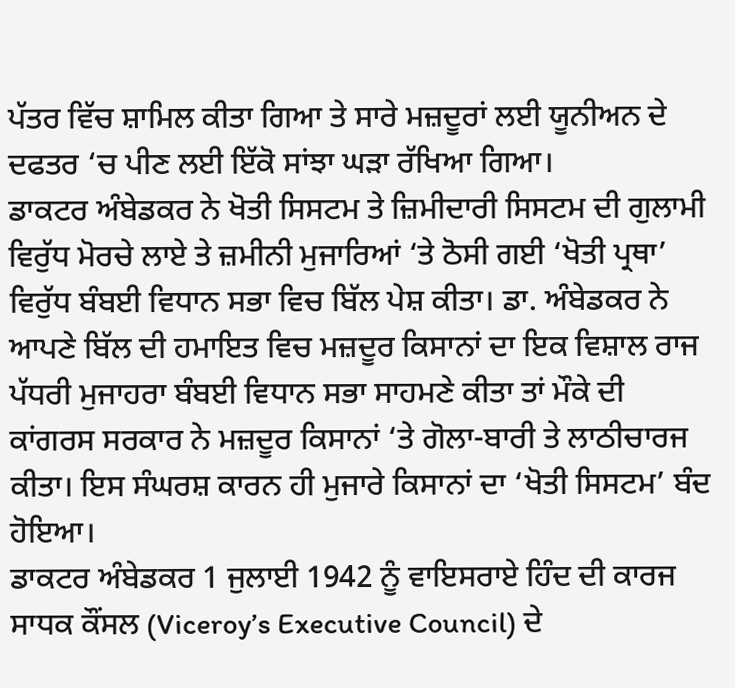ਪੱਤਰ ਵਿੱਚ ਸ਼ਾਮਿਲ ਕੀਤਾ ਗਿਆ ਤੇ ਸਾਰੇ ਮਜ਼ਦੂਰਾਂ ਲਈ ਯੂਨੀਅਨ ਦੇ ਦਫਤਰ ‘ਚ ਪੀਣ ਲਈ ਇੱਕੋ ਸਾਂਝਾ ਘੜਾ ਰੱਖਿਆ ਗਿਆ।
ਡਾਕਟਰ ਅੰਬੇਡਕਰ ਨੇ ਖੋਤੀ ਸਿਸਟਮ ਤੇ ਜ਼ਿਮੀਦਾਰੀ ਸਿਸਟਮ ਦੀ ਗੁਲਾਮੀ ਵਿਰੁੱਧ ਮੋਰਚੇ ਲਾਏ ਤੇ ਜ਼ਮੀਨੀ ਮੁਜਾਰਿਆਂ ‘ਤੇ ਠੋਸੀ ਗਈ ‘ਖੋਤੀ ਪ੍ਰਥਾ’ ਵਿਰੁੱਧ ਬੰਬਈ ਵਿਧਾਨ ਸਭਾ ਵਿਚ ਬਿੱਲ ਪੇਸ਼ ਕੀਤਾ। ਡਾ. ਅੰਬੇਡਕਰ ਨੇ ਆਪਣੇ ਬਿੱਲ ਦੀ ਹਮਾਇਤ ਵਿਚ ਮਜ਼ਦੂਰ ਕਿਸਾਨਾਂ ਦਾ ਇਕ ਵਿਸ਼ਾਲ ਰਾਜ ਪੱਧਰੀ ਮੁਜਾਹਰਾ ਬੰਬਈ ਵਿਧਾਨ ਸਭਾ ਸਾਹਮਣੇ ਕੀਤਾ ਤਾਂ ਮੌਕੇ ਦੀ ਕਾਂਗਰਸ ਸਰਕਾਰ ਨੇ ਮਜ਼ਦੂਰ ਕਿਸਾਨਾਂ ‘ਤੇ ਗੋਲਾ-ਬਾਰੀ ਤੇ ਲਾਠੀਚਾਰਜ ਕੀਤਾ। ਇਸ ਸੰਘਰਸ਼ ਕਾਰਨ ਹੀ ਮੁਜਾਰੇ ਕਿਸਾਨਾਂ ਦਾ ‘ਖੋਤੀ ਸਿਸਟਮ’ ਬੰਦ ਹੋਇਆ।
ਡਾਕਟਰ ਅੰਬੇਡਕਰ 1 ਜੁਲਾਈ 1942 ਨੂੰ ਵਾਇਸਰਾਏ ਹਿੰਦ ਦੀ ਕਾਰਜ ਸਾਧਕ ਕੌਂਸਲ (Viceroy’s Executive Council) ਦੇ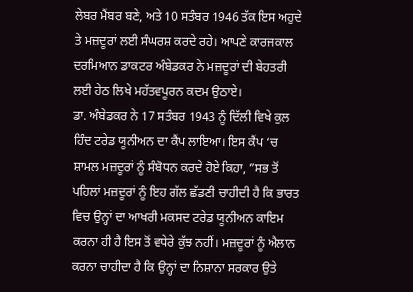ਲੇਬਰ ਮੈਂਬਰ ਬਣੇ, ਅਤੇ 10 ਸਤੰਬਰ 1946 ਤੱਕ ਇਸ ਅਹੁਦੇ ਤੇ ਮਜ਼ਦੂਰਾਂ ਲਈ ਸੰਘਰਸ਼ ਕਰਦੇ ਰਹੇ। ਆਪਣੇ ਕਾਰਜਕਾਲ ਦਰਮਿਆਨ ਡਾਕਟਰ ਅੰਬੇਡਕਰ ਨੇ ਮਜ਼ਦੂਰਾਂ ਦੀ ਬੇਹਤਰੀ ਲਈ ਹੇਠ ਲਿਖੇ ਮਹੱਤਵਪੂਰਨ ਕਦਮ ਉਠਾਏ।
ਡਾ. ਅੰਬੇਡਕਰ ਨੇ 17 ਸਤੰਬਰ 1943 ਨੂੰ ਦਿੱਲੀ ਵਿਖੇ ਕੁਲ ਹਿੰਦ ਟਰੇਡ ਯੂਨੀਅਨ ਦਾ ਕੈਂਪ ਲਾਇਆ। ਇਸ ਕੈਂਪ ‘ਚ ਸ਼ਾਮਲ ਮਜ਼ਦੂਰਾਂ ਨੂੰ ਸੰਬੋਧਨ ਕਰਦੇ ਹੋਏ ਕਿਹਾ, ”ਸਭ ਤੋਂ ਪਹਿਲਾਂ ਮਜ਼ਦੂਰਾਂ ਨੂੰ ਇਹ ਗੱਲ ਛੱਡਣੀ ਚਾਹੀਦੀ ਹੈ ਕਿ ਭਾਰਤ ਵਿਚ ਉਨ੍ਹਾਂ ਦਾ ਆਖਰੀ ਮਕਸਦ ਟਰੇਡ ਯੂਨੀਅਨ ਕਾਇਮ ਕਰਨਾ ਹੀ ਹੈ ਇਸ ਤੋਂ ਵਧੇਰੇ ਕੁੱਝ ਨਹੀਂ। ਮਜ਼ਦੂਰਾਂ ਨੂੰ ਐਲਾਨ ਕਰਨਾ ਚਾਹੀਦਾ ਹੈ ਕਿ ਉਨ੍ਹਾਂ ਦਾ ਨਿਸ਼ਾਨਾ ਸਰਕਾਰ ਉਤੇ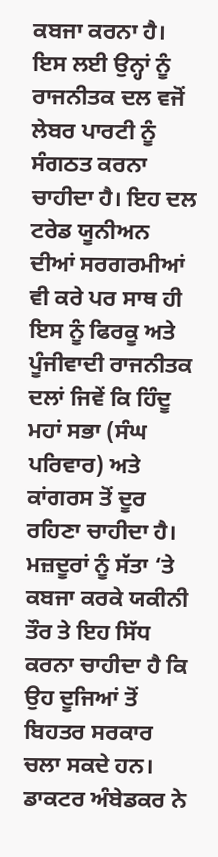ਕਬਜਾ ਕਰਨਾ ਹੈ। ਇਸ ਲਈ ਉਨ੍ਹਾਂ ਨੂੰ ਰਾਜਨੀਤਕ ਦਲ ਵਜੋਂ ਲੇਬਰ ਪਾਰਟੀ ਨੂੰ ਸੰਗਠਤ ਕਰਨਾ ਚਾਹੀਦਾ ਹੈ। ਇਹ ਦਲ ਟਰੇਡ ਯੂਨੀਅਨ ਦੀਆਂ ਸਰਗਰਮੀਆਂ ਵੀ ਕਰੇ ਪਰ ਸਾਥ ਹੀ ਇਸ ਨੂੰ ਫਿਰਕੂ ਅਤੇ ਪੂੰਜੀਵਾਦੀ ਰਾਜਨੀਤਕ ਦਲਾਂ ਜਿਵੇਂ ਕਿ ਹਿੰਦੂ ਮਹਾਂ ਸਭਾ (ਸੰਘ ਪਰਿਵਾਰ) ਅਤੇ ਕਾਂਗਰਸ ਤੋਂ ਦੂਰ ਰਹਿਣਾ ਚਾਹੀਦਾ ਹੈ। ਮਜ਼ਦੂਰਾਂ ਨੂੰ ਸੱਤਾ ‘ਤੇ ਕਬਜਾ ਕਰਕੇ ਯਕੀਨੀ ਤੌਰ ਤੇ ਇਹ ਸਿੱਧ ਕਰਨਾ ਚਾਹੀਦਾ ਹੈ ਕਿ ਉਹ ਦੂਜਿਆਂ ਤੋਂ ਬਿਹਤਰ ਸਰਕਾਰ ਚਲਾ ਸਕਦੇ ਹਨ।
ਡਾਕਟਰ ਅੰਬੇਡਕਰ ਨੇ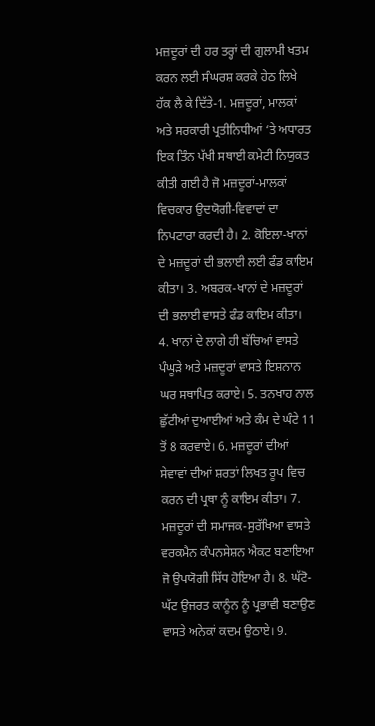ਮਜ਼ਦੂਰਾਂ ਦੀ ਹਰ ਤਰ੍ਹਾਂ ਦੀ ਗੁਲਾਮੀ ਖਤਮ ਕਰਨ ਲਈ ਸੰਘਰਸ਼ ਕਰਕੇ ਹੇਠ ਲਿਖੇ ਹੱਕ ਲੈ ਕੇ ਦਿੱਤੇ-1. ਮਜ਼ਦੂਰਾਂ, ਮਾਲਕਾਂ ਅਤੇ ਸਰਕਾਰੀ ਪ੍ਰਤੀਨਿਧੀਆਂ ‘ਤੇ ਅਧਾਰਤ ਇਕ ਤਿੰਨ ਪੱਖੀ ਸਥਾਈ ਕਮੇਟੀ ਨਿਯੁਕਤ ਕੀਤੀ ਗਈ ਹੈ ਜੋ ਮਜ਼ਦੂਰਾਂ-ਮਾਲਕਾਂ ਵਿਚਕਾਰ ਉਦਯੋਗੀ-ਵਿਵਾਦਾਂ ਦਾ ਨਿਪਟਾਰਾ ਕਰਦੀ ਹੈ। 2. ਕੋਇਲਾ-ਖਾਨਾਂ ਦੇ ਮਜ਼ਦੂਰਾਂ ਦੀ ਭਲਾਈ ਲਈ ਫੰਡ ਕਾਇਮ ਕੀਤਾ। 3. ਅਬਰਕ-ਖਾਨਾਂ ਦੇ ਮਜ਼ਦੂਰਾਂ ਦੀ ਭਲਾਈ ਵਾਸਤੇ ਫੰਡ ਕਾਇਮ ਕੀਤਾ। 4. ਖਾਨਾਂ ਦੇ ਲਾਗੇ ਹੀ ਬੱਚਿਆਂ ਵਾਸਤੇ ਪੰਘੂੜੇ ਅਤੇ ਮਜ਼ਦੂਰਾਂ ਵਾਸਤੇ ਇਸ਼ਨਾਨ ਘਰ ਸਥਾਪਿਤ ਕਰਾਏ। 5. ਤਨਖਾਹ ਨਾਲ ਛੁੱਟੀਆਂ ਦੁਆਈਆਂ ਅਤੇ ਕੰਮ ਦੇ ਘੰਟੇ 11 ਤੋਂ 8 ਕਰਵਾਏ। 6. ਮਜ਼ਦੂਰਾਂ ਦੀਆਂ ਸੇਵਾਵਾਂ ਦੀਆਂ ਸ਼ਰਤਾਂ ਲਿਖਤ ਰੂਪ ਵਿਚ ਕਰਨ ਦੀ ਪ੍ਰਥਾ ਨੂੰ ਕਾਇਮ ਕੀਤਾ। 7. ਮਜ਼ਦੂਰਾਂ ਦੀ ਸਮਾਜਕ-ਸੁਰੱਖਿਆ ਵਾਸਤੇ ਵਰਕਮੈਨ ਕੰਪਨਸੇਸ਼ਨ ਐਕਟ ਬਣਾਇਆ ਜੋ ਉਪਯੋਗੀ ਸਿੱਧ ਹੋਇਆ ਹੈ। 8. ਘੱਟੋ-ਘੱਟ ਉਜਰਤ ਕਾਨੂੰਨ ਨੂੰ ਪ੍ਰਭਾਵੀ ਬਣਾਉਣ ਵਾਸਤੇ ਅਨੇਕਾਂ ਕਦਮ ਉਠਾਏ। 9.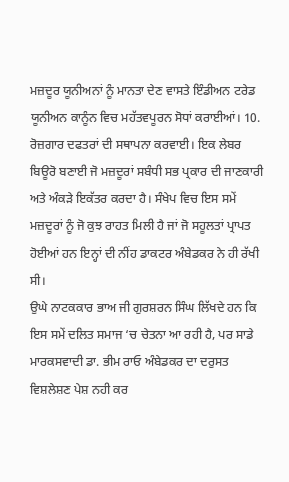ਮਜ਼ਦੂਰ ਯੂਨੀਅਨਾਂ ਨੂੰ ਮਾਨਤਾ ਦੇਣ ਵਾਸਤੇ ਇੰਡੀਅਨ ਟਰੇਡ ਯੂਨੀਅਨ ਕਾਨੂੰਨ ਵਿਚ ਮਹੱਤਵਪੂਰਨ ਸੋਧਾਂ ਕਰਾਈਆਂ। 10. ਰੋਜ਼ਗਾਰ ਦਫਤਰਾਂ ਦੀ ਸਥਾਪਨਾ ਕਰਵਾਈ। ਇਕ ਲੇਬਰ ਬਿਊਰੋ ਬਣਾਈ ਜੋ ਮਜ਼ਦੂਰਾਂ ਸਬੰਧੀ ਸਭ ਪ੍ਰਕਾਰ ਦੀ ਜਾਣਕਾਰੀ ਅਤੇ ਅੰਕੜੇ ਇਕੱਤਰ ਕਰਦਾ ਹੈ। ਸੰਖੇਪ ਵਿਚ ਇਸ ਸਮੇਂ ਮਜ਼ਦੂਰਾਂ ਨੂੰ ਜੋ ਕੁਝ ਰਾਹਤ ਮਿਲੀ ਹੈ ਜਾਂ ਜੋ ਸਹੂਲਤਾਂ ਪ੍ਰਾਪਤ ਹੋਈਆਂ ਹਨ ਇਨ੍ਹਾਂ ਦੀ ਨੀਂਹ ਡਾਕਟਰ ਅੰਬੇਡਕਰ ਨੇ ਹੀ ਰੱਖੀ ਸੀ।
ਉਘੇ ਨਾਟਕਕਾਰ ਭਾਅ ਜੀ ਗੁਰਸ਼ਰਨ ਸਿੰਘ ਲਿੱਖਦੇ ਹਨ ਕਿ ਇਸ ਸਮੇਂ ਦਲਿਤ ਸਮਾਜ ‘ਚ ਚੇਤਨਾ ਆ ਰਹੀ ਹੈ, ਪਰ ਸਾਡੇ ਮਾਰਕਸਵਾਦੀ ਡਾ. ਭੀਮ ਰਾਓ ਅੰਬੇਡਕਰ ਦਾ ਦਰੁਸਤ ਵਿਸ਼ਲੇਸ਼ਣ ਪੇਸ਼ ਨਹੀ ਕਰ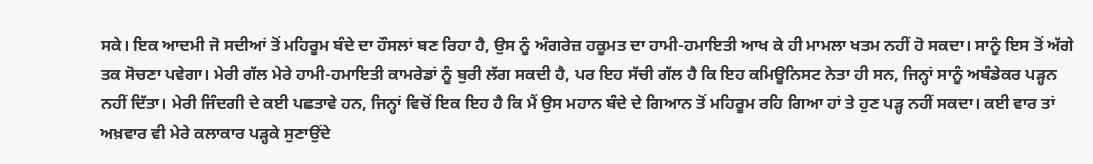ਸਕੇ। ਇਕ ਆਦਮੀ ਜੋ ਸਦੀਆਂ ਤੋਂ ਮਹਿਰੂਮ ਬੰਦੇ ਦਾ ਹੌਸਲਾਂ ਬਣ ਰਿਹਾ ਹੈ, ਉਸ ਨੂੰ ਅੰਗਰੇਜ਼ ਹਕੂਮਤ ਦਾ ਹਾਮੀ-ਹਮਾਇਤੀ ਆਖ ਕੇ ਹੀ ਮਾਮਲਾ ਖਤਮ ਨਹੀਂ ਹੋ ਸਕਦਾ। ਸਾਨੂੰ ਇਸ ਤੋਂ ਅੱਗੇ ਤਕ ਸੋਚਣਾ ਪਵੇਗਾ। ਮੇਰੀ ਗੱਲ ਮੇਰੇ ਹਾਮੀ-ਹਮਾਇਤੀ ਕਾਮਰੇਡਾਂ ਨੂੰ ਬੁਰੀ ਲੱਗ ਸਕਦੀ ਹੈ, ਪਰ ਇਹ ਸੱਚੀ ਗੱਲ ਹੈ ਕਿ ਇਹ ਕਮਿਊਨਿਸਟ ਨੇਤਾ ਹੀ ਸਨ, ਜਿਨ੍ਹਾਂ ਸਾਨੂੰ ਅਬੰਡੇਕਰ ਪੜ੍ਹਨ ਨਹੀਂ ਦਿੱਤਾ। ਮੇਰੀ ਜਿੰਦਗੀ ਦੇ ਕਈ ਪਛਤਾਵੇ ਹਨ, ਜਿਨ੍ਹਾਂ ਵਿਚੋਂ ਇਕ ਇਹ ਹੈ ਕਿ ਮੈਂ ਉਸ ਮਹਾਨ ਬੰਦੇ ਦੇ ਗਿਆਨ ਤੋਂ ਮਹਿਰੂਮ ਰਹਿ ਗਿਆ ਹਾਂ ਤੇ ਹੁਣ ਪੜ੍ਹ ਨਹੀਂ ਸਕਦਾ। ਕਈ ਵਾਰ ਤਾਂ ਅਖ਼ਵਾਰ ਵੀ ਮੇਰੇ ਕਲਾਕਾਰ ਪੜ੍ਹਕੇ ਸੁਣਾਉਂਦੇ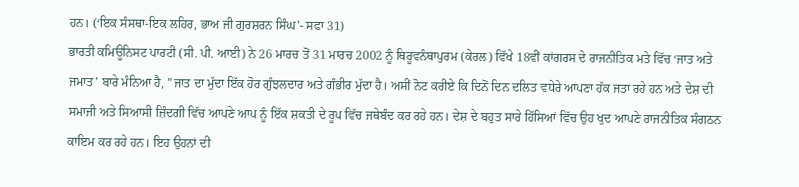ਹਨ। (‘ਇਕ ਸੰਸਥਾ-ਇਕ ਲਹਿਰ, ਭਾਅ ਜੀ ਗੁਰਸ਼ਰਨ ਸਿੰਘ’- ਸਫਾ 31)
ਭਾਰਤੀ ਕਮਿਊਨਿਸਟ ਪਾਰਟੀ (ਸੀ. ਪੀ. ਆਈ) ਨੇ 26 ਮਾਰਚ ਤੋਂ 31 ਮਾਰਚ 2002 ਨੂੰ ਥਿਰੂਵਨੰਥਾਪੁਰਮ (ਕੇਰਲ) ਵਿੱਖੇ 18ਵੀਂ ਕਾਂਗਰਸ ਦੇ ਰਾਜਨੀਤਿਕ ਮਤੇ ਵਿੱਚ ‘ਜਾਤ ਅਤੇ ਜਮਾਤ’ ਬਾਰੇ ਮੰਨਿਆ ਹੈ, ”ਜਾਤ ਦਾ ਮੁੱਦਾ ਇੱਕ ਹੋਰ ਗੁੰਝਲਦਾਰ ਅਤੇ ਗੰਭੀਰ ਮੁੱਦਾ ਹੈ। ਅਸੀਂ ਨੋਟ ਕਰੀਏ ਕਿ ਦਿਨੋਂ ਦਿਨ ਦਲਿਤ ਵਧੇਰੇ ਆਪਣਾ ਹੱਕ ਜਤਾ ਰਹੇ ਹਨ ਅਤੇ ਦੇਸ਼ ਦੀ ਸਮਾਜੀ ਅਤੇ ਸਿਆਸੀ ਜ਼ਿੰਦਗੀ ਵਿੱਚ ਆਪਣੇ ਆਪ ਨੂੰ ਇੱਕ ਸ਼ਕਤੀ ਦੇ ਰੂਪ ਵਿੱਚ ਜਥੇਬੰਦ ਕਰ ਰਹੇ ਹਨ। ਦੇਸ਼ ਦੇ ਬਹੁਤ ਸਾਰੇ ਹਿੱਸਿਆਂ ਵਿੱਚ ਉਹ ਖੁਦ ਆਪਣੇ ਰਾਜਨੀਤਿਕ ਸੰਗਠਨ ਕਾਇਮ ਕਰ ਰਹੇ ਹਨ। ਇਹ ਉਹਨਾਂ ਦੀ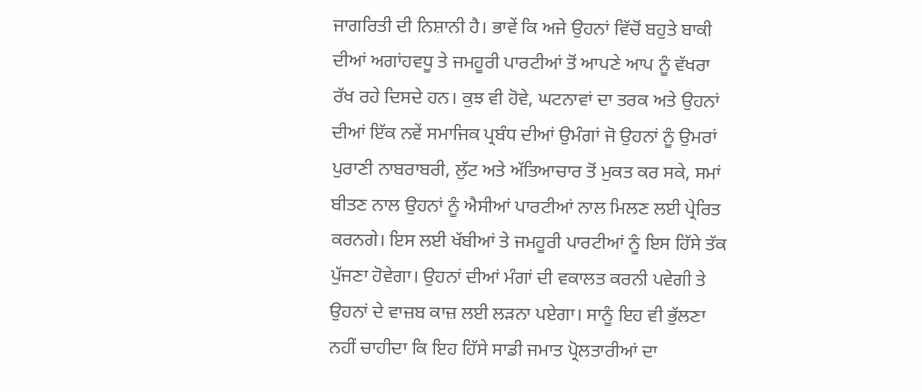ਜਾਗਰਿਤੀ ਦੀ ਨਿਸ਼ਾਨੀ ਹੈ। ਭਾਵੇਂ ਕਿ ਅਜੇ ਉਹਨਾਂ ਵਿੱਚੋਂ ਬਹੁਤੇ ਬਾਕੀ ਦੀਆਂ ਅਗਾਂਹਵਧੂ ਤੇ ਜਮਹੂਰੀ ਪਾਰਟੀਆਂ ਤੋਂ ਆਪਣੇ ਆਪ ਨੂੰ ਵੱਖਰਾ ਰੱਖ ਰਹੇ ਦਿਸਦੇ ਹਨ। ਕੁਝ ਵੀ ਹੋਵੇ, ਘਟਨਾਵਾਂ ਦਾ ਤਰਕ ਅਤੇ ਉਹਨਾਂ ਦੀਆਂ ਇੱਕ ਨਵੇਂ ਸਮਾਜਿਕ ਪ੍ਰਬੰਧ ਦੀਆਂ ਉਮੰਗਾਂ ਜੋ ਉਹਨਾਂ ਨੂੰ ਉਮਰਾਂ ਪੁਰਾਣੀ ਨਾਬਰਾਬਰੀ, ਲੁੱਟ ਅਤੇ ਅੱਤਿਆਚਾਰ ਤੋਂ ਮੁਕਤ ਕਰ ਸਕੇ, ਸਮਾਂ ਬੀਤਣ ਨਾਲ ਉਹਨਾਂ ਨੂੰ ਐਸੀਆਂ ਪਾਰਟੀਆਂ ਨਾਲ ਮਿਲਣ ਲਈ ਪ੍ਰੇਰਿਤ ਕਰਨਗੇ। ਇਸ ਲਈ ਖੱਬੀਆਂ ਤੇ ਜਮਹੂਰੀ ਪਾਰਟੀਆਂ ਨੂੰ ਇਸ ਹਿੱਸੇ ਤੱਕ ਪੁੱਜਣਾ ਹੋਵੇਗਾ। ਉਹਨਾਂ ਦੀਆਂ ਮੰਗਾਂ ਦੀ ਵਕਾਲਤ ਕਰਨੀ ਪਵੇਗੀ ਤੇ ਉਹਨਾਂ ਦੇ ਵਾਜ਼ਬ ਕਾਜ਼ ਲਈ ਲੜਨਾ ਪਏਗਾ। ਸਾਨੂੰ ਇਹ ਵੀ ਭੁੱਲਣਾ ਨਹੀਂ ਚਾਹੀਦਾ ਕਿ ਇਹ ਹਿੱਸੇ ਸਾਡੀ ਜਮਾਤ ਪ੍ਰੋਲਤਾਰੀਆਂ ਦਾ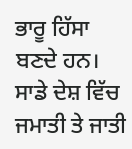ਭਾਰੂ ਹਿੱਸਾ ਬਣਦੇ ਹਨ।
ਸਾਡੇ ਦੇਸ਼ ਵਿੱਚ ਜਮਾਤੀ ਤੇ ਜਾਤੀ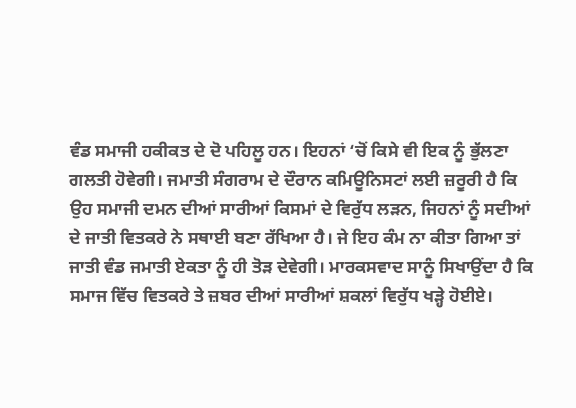ਵੰਡ ਸਮਾਜੀ ਹਕੀਕਤ ਦੇ ਦੋ ਪਹਿਲੂ ਹਨ। ਇਹਨਾਂ ‘ਚੋਂ ਕਿਸੇ ਵੀ ਇਕ ਨੂੰ ਭੁੱਲਣਾ ਗਲਤੀ ਹੋਵੇਗੀ। ਜਮਾਤੀ ਸੰਗਰਾਮ ਦੇ ਦੌਰਾਨ ਕਮਿਊਨਿਸਟਾਂ ਲਈ ਜ਼ਰੂਰੀ ਹੈ ਕਿ ਉਹ ਸਮਾਜੀ ਦਮਨ ਦੀਆਂ ਸਾਰੀਆਂ ਕਿਸਮਾਂ ਦੇ ਵਿਰੁੱਧ ਲੜਨ, ਜਿਹਨਾਂ ਨੂੰ ਸਦੀਆਂ ਦੇ ਜਾਤੀ ਵਿਤਕਰੇ ਨੇ ਸਥਾਈ ਬਣਾ ਰੱਖਿਆ ਹੈ। ਜੇ ਇਹ ਕੰਮ ਨਾ ਕੀਤਾ ਗਿਆ ਤਾਂ ਜਾਤੀ ਵੰਡ ਜਮਾਤੀ ਏਕਤਾ ਨੂੰ ਹੀ ਤੋੜ ਦੇਵੇਗੀ। ਮਾਰਕਸਵਾਦ ਸਾਨੂੰ ਸਿਖਾਉਂਦਾ ਹੈ ਕਿ ਸਮਾਜ ਵਿੱਚ ਵਿਤਕਰੇ ਤੇ ਜ਼ਬਰ ਦੀਆਂ ਸਾਰੀਆਂ ਸ਼ਕਲਾਂ ਵਿਰੁੱਧ ਖੜ੍ਹੇ ਹੋਈਏ।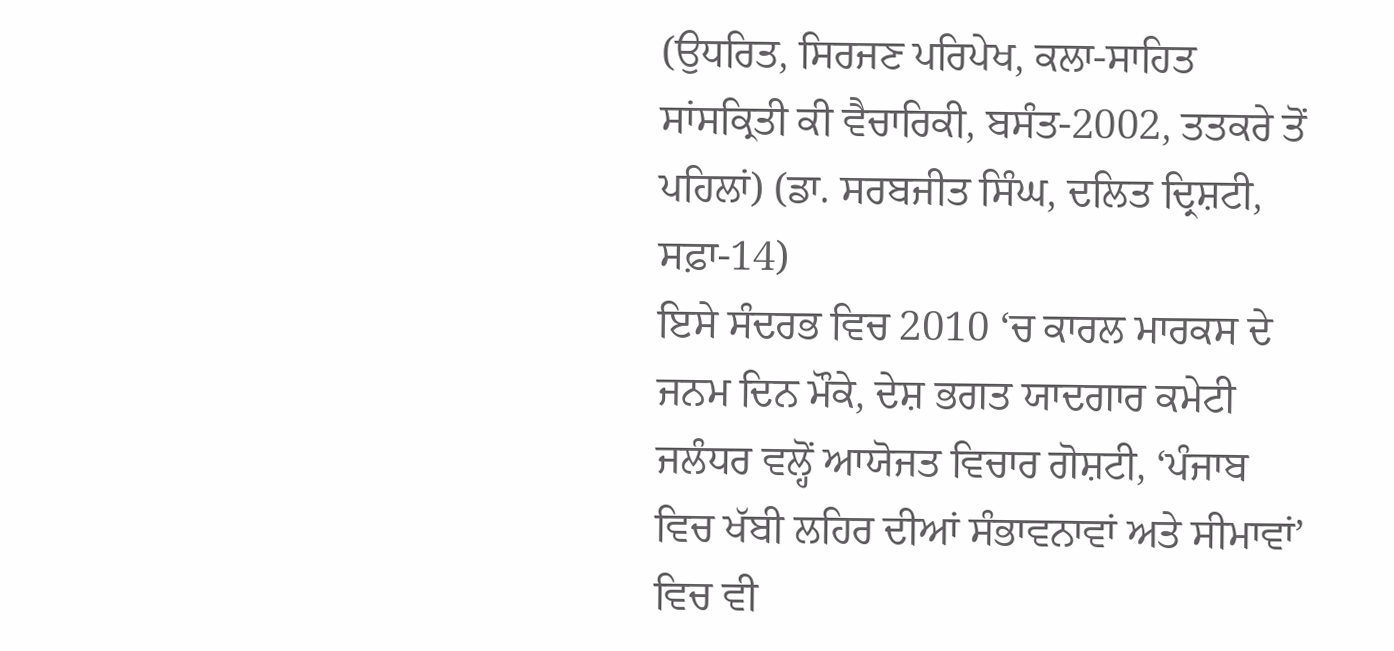(ਉਧਰਿਤ, ਸਿਰਜਣ ਪਰਿਪੇਖ, ਕਲਾ-ਸਾਹਿਤ ਸਾਂਸਕ੍ਰਿਤੀ ਕੀ ਵੈਚਾਰਿਕੀ, ਬਸੰਤ-2002, ਤਤਕਰੇ ਤੋਂ ਪਹਿਲਾਂ) (ਡਾ. ਸਰਬਜੀਤ ਸਿੰਘ, ਦਲਿਤ ਦ੍ਰਿਸ਼ਟੀ, ਸਫ਼ਾ-14)
ਇਸੇ ਸੰਦਰਭ ਵਿਚ 2010 ‘ਚ ਕਾਰਲ ਮਾਰਕਸ ਦੇ ਜਨਮ ਦਿਨ ਮੌਕੇ, ਦੇਸ਼ ਭਗਤ ਯਾਦਗਾਰ ਕਮੇਟੀ ਜਲੰਧਰ ਵਲ੍ਹੋਂ ਆਯੋਜਤ ਵਿਚਾਰ ਗੋਸ਼ਟੀ, ‘ਪੰਜਾਬ ਵਿਚ ਖੱਬੀ ਲਹਿਰ ਦੀਆਂ ਸੰਭਾਵਨਾਵਾਂ ਅਤੇ ਸੀਮਾਵਾਂ’ ਵਿਚ ਵੀ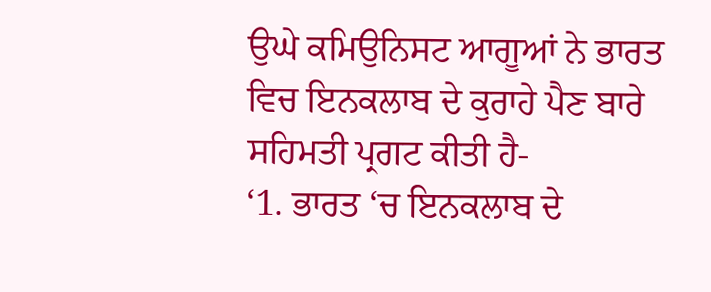ਉਘੇ ਕਮਿਉਨਿਸਟ ਆਗੂਆਂ ਨੇ ਭਾਰਤ ਵਿਚ ਇਨਕਲਾਬ ਦੇ ਕੁਰਾਹੇ ਪੈਣ ਬਾਰੇ ਸਹਿਮਤੀ ਪ੍ਰਗਟ ਕੀਤੀ ਹੈ-
‘1. ਭਾਰਤ ‘ਚ ਇਨਕਲਾਬ ਦੇ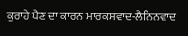ਕੁਰਾਹੇ ਪੈਣ ਦਾ ਕਾਰਨ ਮਾਰਕਸਵਾਦ-ਲੈਨਿਨਵਾਦ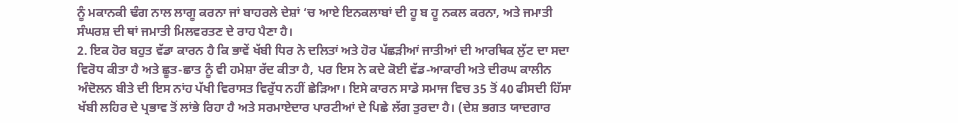ਨੂੰ ਮਕਾਨਕੀ ਢੰਗ ਨਾਲ ਲਾਗੂ ਕਰਨਾ ਜਾਂ ਬਾਹਰਲੇ ਦੇਸ਼ਾਂ ‘ਚ ਆਏ ਇਨਕਲਾਬਾਂ ਦੀ ਹੂ ਬ ਹੂ ਨਕਲ ਕਰਨਾ, ਅਤੇ ਜਮਾਤੀ ਸੰਘਰਸ਼ ਦੀ ਥਾਂ ਜਮਾਤੀ ਮਿਲਵਰਤਣ ਦੇ ਰਾਹ ਪੈਣਾ ਹੈ।
2. ਇਕ ਹੋਰ ਬਹੁਤ ਵੱਡਾ ਕਾਰਨ ਹੈ ਕਿ ਭਾਵੇਂ ਖੱਬੀ ਧਿਰ ਨੇ ਦਲਿਤਾਂ ਅਤੇ ਹੋਰ ਪੱਛੜੀਆਂ ਜਾਤੀਆਂ ਦੀ ਆਰਥਿਕ ਲੁੱਟ ਦਾ ਸਦਾ ਵਿਰੋਧ ਕੀਤਾ ਹੈ ਅਤੇ ਛੂਤ-ਛਾਤ ਨੂੰ ਵੀ ਹਮੇਸ਼ਾ ਰੱਦ ਕੀਤਾ ਹੈ, ਪਰ ਇਸ ਨੇ ਕਦੇ ਕੋਈ ਵੱਡ-ਆਕਾਰੀ ਅਤੇ ਦੀਰਘ ਕਾਲੀਨ ਅੰਦੋਲਨ ਬੀਤੇ ਦੀ ਇਸ ਨਾਂਹ ਪੱਖੀ ਵਿਰਾਸਤ ਵਿਰੁੱਧ ਨਹੀਂ ਛੇੜਿਆ। ਇਸੇ ਕਾਰਨ ਸਾਡੇ ਸਮਾਜ ਵਿਚ 35 ਤੋਂ 40 ਫੀਸਦੀ ਹਿੱਸਾ ਖੱਬੀ ਲਹਿਰ ਦੇ ਪ੍ਰਭਾਵ ਤੋਂ ਲਾਂਭੇ ਰਿਹਾ ਹੈ ਅਤੇ ਸਰਮਾਏਦਾਰ ਪਾਰਟੀਆਂ ਦੇ ਪਿਛੇ ਲੱਗ ਤੁਰਦਾ ਹੈ। (ਦੇਸ਼ ਭਗਤ ਯਾਦਗਾਰ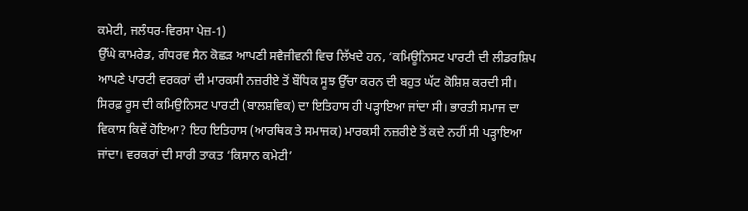ਕਮੇਟੀ, ਜਲੰਧਰ-ਵਿਰਸਾ ਪੇਜ਼-1)
ਉੱਘੇ ਕਾਮਰੇਡ, ਗੰਧਰਵ ਸੈਨ ਕੋਛੜ ਆਪਣੀ ਸਵੈਜੀਵਨੀ ਵਿਚ ਲਿੱਖਦੇ ਹਨ, ‘ਕਮਿਊਨਿਸਟ ਪਾਰਟੀ ਦੀ ਲੀਡਰਸ਼ਿਪ ਆਪਣੇ ਪਾਰਟੀ ਵਰਕਰਾਂ ਦੀ ਮਾਰਕਸੀ ਨਜ਼ਰੀਏ ਤੋਂ ਬੌਧਿਕ ਸੂਝ ਉੱਚਾ ਕਰਨ ਦੀ ਬਹੁਤ ਘੱਟ ਕੋਸ਼ਿਸ਼ ਕਰਦੀ ਸੀ। ਸਿਰਫ਼ ਰੂਸ ਦੀ ਕਮਿਉਨਿਸਟ ਪਾਰਟੀ (ਬਾਲਸ਼ਵਿਕ) ਦਾ ਇਤਿਹਾਸ ਹੀ ਪੜ੍ਹਾਇਆ ਜਾਂਦਾ ਸੀ। ਭਾਰਤੀ ਸਮਾਜ ਦਾ ਵਿਕਾਸ ਕਿਵੇਂ ਹੋਇਆ? ਇਹ ਇਤਿਹਾਸ (ਆਰਥਿਕ ਤੇ ਸਮਾਜਕ) ਮਾਰਕਸੀ ਨਜ਼ਰੀਏ ਤੋਂ ਕਦੇ ਨਹੀਂ ਸੀ ਪੜ੍ਹਾਇਆ ਜਾਂਦਾ। ਵਰਕਰਾਂ ਦੀ ਸਾਰੀ ਤਾਕਤ ‘ਕਿਸਾਨ ਕਮੇਟੀ’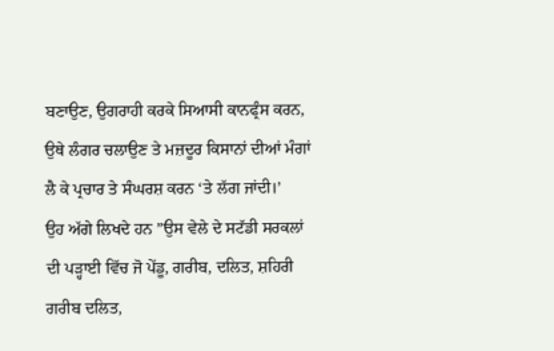ਬਣਾਉਣ, ਉਗਰਾਹੀ ਕਰਕੇ ਸਿਆਸੀ ਕਾਨਫ੍ਰੰਸ ਕਰਨ, ਉਥੇ ਲੰਗਰ ਚਲਾਉਣ ਤੇ ਮਜ਼ਦੂਰ ਕਿਸਾਨਾਂ ਦੀਆਂ ਮੰਗਾਂ ਲੈ ਕੇ ਪ੍ਰਚਾਰ ਤੇ ਸੰਘਰਸ਼ ਕਰਨ ‘ਤੇ ਲੱਗ ਜਾਂਦੀ।’
ਉਹ ਅੱਗੇ ਲਿਖਦੇ ਹਨ ”ਉਸ ਵੇਲੇ ਦੇ ਸਟੱਡੀ ਸਰਕਲਾਂ ਦੀ ਪੜ੍ਹਾਈ ਵਿੱਚ ਜੋ ਪੇਂਡੂ, ਗਰੀਬ, ਦਲਿਤ, ਸ਼ਹਿਰੀ ਗਰੀਬ ਦਲਿਤ,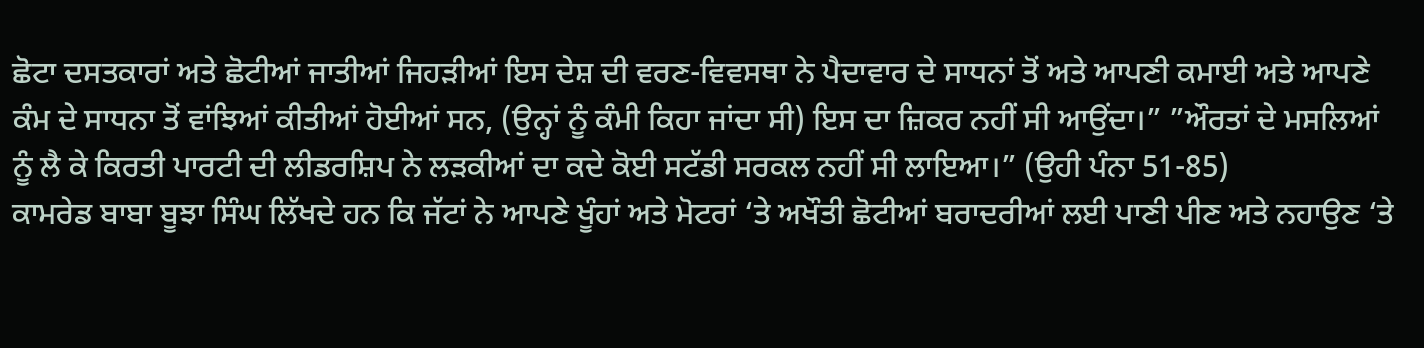ਛੋਟਾ ਦਸਤਕਾਰਾਂ ਅਤੇ ਛੋਟੀਆਂ ਜਾਤੀਆਂ ਜਿਹੜੀਆਂ ਇਸ ਦੇਸ਼ ਦੀ ਵਰਣ-ਵਿਵਸਥਾ ਨੇ ਪੈਦਾਵਾਰ ਦੇ ਸਾਧਨਾਂ ਤੋਂ ਅਤੇ ਆਪਣੀ ਕਮਾਈ ਅਤੇ ਆਪਣੇ ਕੰਮ ਦੇ ਸਾਧਨਾ ਤੋਂ ਵਾਂਝਿਆਂ ਕੀਤੀਆਂ ਹੋਈਆਂ ਸਨ, (ਉਨ੍ਹਾਂ ਨੂੰ ਕੰਮੀ ਕਿਹਾ ਜਾਂਦਾ ਸੀ) ਇਸ ਦਾ ਜ਼ਿਕਰ ਨਹੀਂ ਸੀ ਆਉਂਦਾ।” ”ਔਰਤਾਂ ਦੇ ਮਸਲਿਆਂ ਨੂੰ ਲੈ ਕੇ ਕਿਰਤੀ ਪਾਰਟੀ ਦੀ ਲੀਡਰਸ਼ਿਪ ਨੇ ਲੜਕੀਆਂ ਦਾ ਕਦੇ ਕੋਈ ਸਟੱਡੀ ਸਰਕਲ ਨਹੀਂ ਸੀ ਲਾਇਆ।” (ਉਹੀ ਪੰਨਾ 51-85)
ਕਾਮਰੇਡ ਬਾਬਾ ਬੂਝਾ ਸਿੰਘ ਲਿੱਖਦੇ ਹਨ ਕਿ ਜੱਟਾਂ ਨੇ ਆਪਣੇ ਖੂੰਹਾਂ ਅਤੇ ਮੋਟਰਾਂ ‘ਤੇ ਅਖੌਤੀ ਛੋਟੀਆਂ ਬਰਾਦਰੀਆਂ ਲਈ ਪਾਣੀ ਪੀਣ ਅਤੇ ਨਹਾਉਣ ‘ਤੇ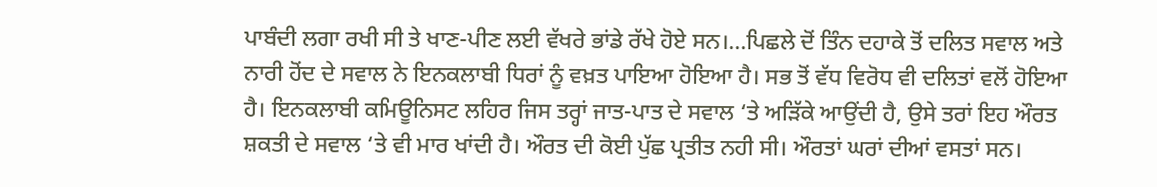ਪਾਬੰਦੀ ਲਗਾ ਰਖੀ ਸੀ ਤੇ ਖਾਣ-ਪੀਣ ਲਈ ਵੱਖਰੇ ਭਾਂਡੇ ਰੱਖੇ ਹੋਏ ਸਨ।…ਪਿਛਲੇ ਦੋਂ ਤਿੰਨ ਦਹਾਕੇ ਤੋਂ ਦਲਿਤ ਸਵਾਲ ਅਤੇ ਨਾਰੀ ਹੋਂਦ ਦੇ ਸਵਾਲ ਨੇ ਇਨਕਲਾਬੀ ਧਿਰਾਂ ਨੂੰ ਵਖ਼ਤ ਪਾਇਆ ਹੋਇਆ ਹੈ। ਸਭ ਤੋਂ ਵੱਧ ਵਿਰੋਧ ਵੀ ਦਲਿਤਾਂ ਵਲੋਂ ਹੋਇਆ ਹੈ। ਇਨਕਲਾਬੀ ਕਮਿਊਨਿਸਟ ਲਹਿਰ ਜਿਸ ਤਰ੍ਹਾਂ ਜਾਤ-ਪਾਤ ਦੇ ਸਵਾਲ ‘ਤੇ ਅੜਿੱਕੇ ਆਉਂਦੀ ਹੈ, ਉਸੇ ਤਰਾਂ ਇਹ ਔਰਤ ਸ਼ਕਤੀ ਦੇ ਸਵਾਲ ‘ਤੇ ਵੀ ਮਾਰ ਖਾਂਦੀ ਹੈ। ਔਰਤ ਦੀ ਕੋਈ ਪੁੱਛ ਪ੍ਰਤੀਤ ਨਹੀ ਸੀ। ਔਰਤਾਂ ਘਰਾਂ ਦੀਆਂ ਵਸਤਾਂ ਸਨ।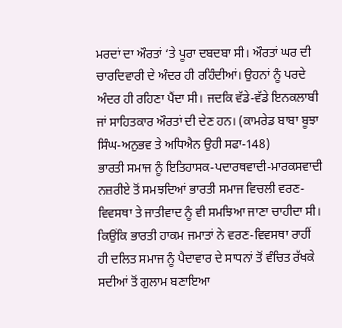ਮਰਦਾਂ ਦਾ ਔਰਤਾਂ ‘ਤੇ ਪੂਰਾ ਦਬਦਬਾ ਸੀ। ਔਰਤਾਂ ਘਰ ਦੀ ਚਾਰਦਿਵਾਰੀ ਦੇ ਅੰਦਰ ਹੀ ਰਹਿੰਦੀਆਂ। ਉਹਨਾਂ ਨੂੰ ਪਰਦੇ ਅੰਦਰ ਹੀ ਰਹਿਣਾ ਪੈਂਦਾ ਸੀ। ਜਦਕਿ ਵੱਡੇ-ਵੱਡੇ ਇਨਕਲਾਬੀ ਜਾਂ ਸਾਹਿਤਕਾਰ ਔਰਤਾਂ ਦੀ ਦੇਣ ਹਨ। (ਕਾਮਰੇਡ ਬਾਬਾ ਬੂਝਾ ਸਿੰਘ-ਅਨੁਭਵ ਤੇ ਅਧਿਐਨ ਉਹੀ ਸਫਾ-148)
ਭਾਰਤੀ ਸਮਾਜ ਨੂੰ ਇਤਿਹਾਸਕ-ਪਦਾਰਥਵਾਦੀ-ਮਾਰਕਸਵਾਦੀ ਨਜ਼ਰੀਏ ਤੋਂ ਸਮਝਦਿਆਂ ਭਾਰਤੀ ਸਮਾਜ ਵਿਚਲੀ ਵਰਣ-ਵਿਵਸਥਾ ਤੇ ਜਾਤੀਵਾਦ ਨੂੰ ਵੀ ਸਮਝਿਆ ਜਾਣਾ ਚਾਹੀਦਾ ਸੀ। ਕਿਉਂਕਿ ਭਾਰਤੀ ਹਾਕਮ ਜਮਾਤਾਂ ਨੇ ਵਰਣ-ਵਿਵਸਥਾ ਰਾਹੀਂ ਹੀ ਦਲਿਤ ਸਮਾਜ ਨੂੰ ਪੈਦਾਵਾਰ ਦੇ ਸਾਧਨਾਂ ਤੋਂ ਵੰਚਿਤ ਰੱਖਕੇ ਸਦੀਆਂ ਤੋਂ ਗੁਲਾਮ ਬਣਾਇਆ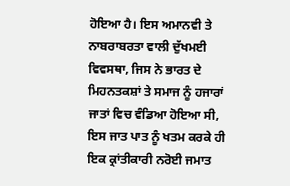ਹੋਇਆ ਹੈ। ਇਸ ਅਮਾਨਵੀ ਤੇ ਨਾਬਰਾਬਰਤਾ ਵਾਲੀ ਦੁੱਖਮਈ ਵਿਵਸਥਾ, ਜਿਸ ਨੇ ਭਾਰਤ ਦੇ ਮਿਹਨਤਕਸ਼ਾਂ ਤੇ ਸਮਾਜ ਨੂੰ ਹਜਾਰਾਂ ਜਾਤਾਂ ਵਿਚ ਵੰਡਿਆ ਹੋਇਆ ਸੀ, ਇਸ ਜਾਤ ਪਾਤ ਨੂੰ ਖਤਮ ਕਰਕੇ ਹੀ ਇਕ ਕ੍ਰਾਂਤੀਕਾਰੀ ਨਰੋਈ ਜਮਾਤ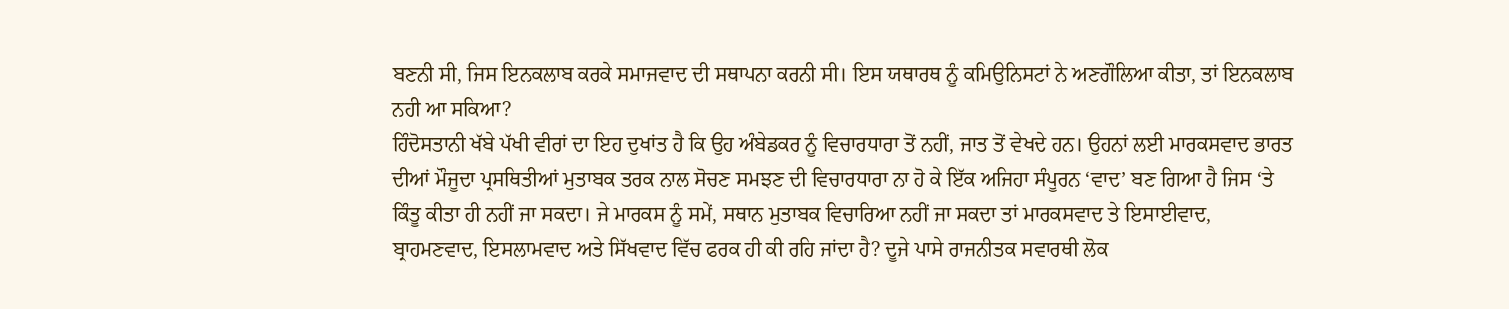ਬਣਨੀ ਸੀ, ਜਿਸ ਇਨਕਲਾਬ ਕਰਕੇ ਸਮਾਜਵਾਦ ਦੀ ਸਥਾਪਨਾ ਕਰਨੀ ਸੀ। ਇਸ ਯਥਾਰਥ ਨੂੰ ਕਮਿਉਨਿਸਟਾਂ ਨੇ ਅਣਗੌਲਿਆ ਕੀਤਾ, ਤਾਂ ਇਨਕਲਾਬ ਨਹੀ ਆ ਸਕਿਆ?
ਹਿੰਦੋਸਤਾਨੀ ਖੱਬੇ ਪੱਖੀ ਵੀਰਾਂ ਦਾ ਇਹ ਦੁਖਾਂਤ ਹੈ ਕਿ ਉਹ ਅੰਬੇਡਕਰ ਨੂੰ ਵਿਚਾਰਧਾਰਾ ਤੋਂ ਨਹੀਂ, ਜਾਤ ਤੋਂ ਵੇਖਦੇ ਹਨ। ਉਹਨਾਂ ਲਈ ਮਾਰਕਸਵਾਦ ਭਾਰਤ ਦੀਆਂ ਮੌਜੂਦਾ ਪ੍ਰਸਥਿਤੀਆਂ ਮੁਤਾਬਕ ਤਰਕ ਨਾਲ ਸੋਚਣ ਸਮਝਣ ਦੀ ਵਿਚਾਰਧਾਰਾ ਨਾ ਹੋ ਕੇ ਇੱਕ ਅਜਿਹਾ ਸੰਪੂਰਨ ‘ਵਾਦ’ ਬਣ ਗਿਆ ਹੈ ਜਿਸ ‘ਤੇ ਕਿੰਤੂ ਕੀਤਾ ਹੀ ਨਹੀਂ ਜਾ ਸਕਦਾ। ਜੇ ਮਾਰਕਸ ਨੂੰ ਸਮੇਂ, ਸਥਾਨ ਮੁਤਾਬਕ ਵਿਚਾਰਿਆ ਨਹੀਂ ਜਾ ਸਕਦਾ ਤਾਂ ਮਾਰਕਸਵਾਦ ਤੇ ਇਸਾਈਵਾਦ, ਬ੍ਰਾਹਮਣਵਾਦ, ਇਸਲਾਮਵਾਦ ਅਤੇ ਸਿੱਖਵਾਦ ਵਿੱਚ ਫਰਕ ਹੀ ਕੀ ਰਹਿ ਜਾਂਦਾ ਹੈ? ਦੂਜੇ ਪਾਸੇ ਰਾਜਨੀਤਕ ਸਵਾਰਥੀ ਲੋਕ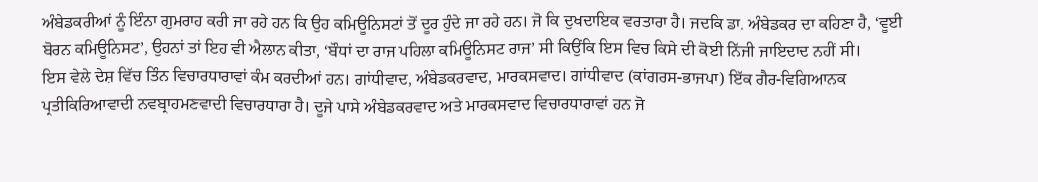ਅੰਬੇਡਕਰੀਆਂ ਨੂੰ ਇੰਨਾ ਗੁਮਰਾਹ ਕਰੀ ਜਾ ਰਹੇ ਹਨ ਕਿ ਉਹ ਕਮਿਊਨਿਸਟਾਂ ਤੋਂ ਦੂਰ ਹੁੰਦੇ ਜਾ ਰਹੇ ਹਨ। ਜੋ ਕਿ ਦੁਖਦਾਇਕ ਵਰਤਾਰਾ ਹੈ। ਜਦਕਿ ਡਾ. ਅੰਬੇਡਕਰ ਦਾ ਕਹਿਣਾ ਹੈ, ‘ਵੂਈ ਬੋਰਨ ਕਮਿਊਨਿਸਟ’, ਉਹਨਾਂ ਤਾਂ ਇਹ ਵੀ ਐਲਾਨ ਕੀਤਾ, ‘ਬੌਧਾਂ ਦਾ ਰਾਜ ਪਹਿਲਾ ਕਮਿਊਨਿਸਟ ਰਾਜ’ ਸੀ ਕਿਉਂਕਿ ਇਸ ਵਿਚ ਕਿਸੇ ਦੀ ਕੋਈ ਨਿੱਜੀ ਜਾਇਦਾਦ ਨਹੀਂ ਸੀ।
ਇਸ ਵੇਲੇ ਦੇਸ਼ ਵਿੱਚ ਤਿੰਨ ਵਿਚਾਰਧਾਰਾਵਾਂ ਕੰਮ ਕਰਦੀਆਂ ਹਨ। ਗਾਂਧੀਵਾਦ, ਅੰਬੇਡਕਰਵਾਦ, ਮਾਰਕਸਵਾਦ। ਗਾਂਧੀਵਾਦ (ਕਾਂਗਰਸ-ਭਾਜਪਾ) ਇੱਕ ਗੈਰ-ਵਿਗਿਆਨਕ ਪ੍ਰਤੀਕਿਰਿਆਵਾਦੀ ਨਵਬ੍ਰਾਹਮਣਵਾਦੀ ਵਿਚਾਰਧਾਰਾ ਹੈ। ਦੂਜੇ ਪਾਸੇ ਅੰਬੇਡਕਰਵਾਦ ਅਤੇ ਮਾਰਕਸਵਾਦ ਵਿਚਾਰਧਾਰਾਵਾਂ ਹਨ ਜੋ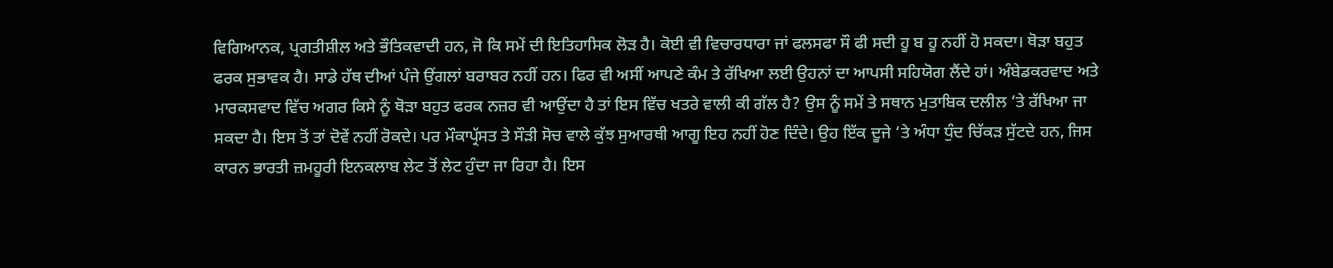ਵਿਗਿਆਨਕ, ਪ੍ਰਗਤੀਸ਼ੀਲ ਅਤੇ ਭੌਤਿਕਵਾਦੀ ਹਨ, ਜੋ ਕਿ ਸਮੇਂ ਦੀ ਇਤਿਹਾਸਿਕ ਲੋੜ ਹੈ। ਕੋਈ ਵੀ ਵਿਚਾਰਧਾਰਾ ਜਾਂ ਫਲਸਫਾ ਸੌ ਫੀ ਸਦੀ ਹੂ ਬ ਹੂ ਨਹੀਂ ਹੋ ਸਕਦਾ। ਥੋੜਾ ਬਹੁਤ ਫਰਕ ਸੁਭਾਵਕ ਹੈ। ਸਾਡੇ ਹੱਥ ਦੀਆਂ ਪੰਜੇ ਉਂਗਲਾਂ ਬਰਾਬਰ ਨਹੀਂ ਹਨ। ਫਿਰ ਵੀ ਅਸੀਂ ਆਪਣੇ ਕੰਮ ਤੇ ਰੱਖਿਆ ਲਈ ਉਹਨਾਂ ਦਾ ਆਪਸੀ ਸਹਿਯੋਗ ਲੈਂਦੇ ਹਾਂ। ਅੰਬੇਡਕਰਵਾਦ ਅਤੇ ਮਾਰਕਸਵਾਦ ਵਿੱਚ ਅਗਰ ਕਿਸੇ ਨੂੰ ਥੋੜਾ ਬਹੁਤ ਫਰਕ ਨਜ਼ਰ ਵੀ ਆਉਂਦਾ ਹੈ ਤਾਂ ਇਸ ਵਿੱਚ ਖਤਰੇ ਵਾਲੀ ਕੀ ਗੱਲ ਹੈ? ਉਸ ਨੂੰ ਸਮੇਂ ਤੇ ਸਥਾਨ ਮੁਤਾਬਿਕ ਦਲੀਲ ‘ਤੇ ਰੱਖਿਆ ਜਾ ਸਕਦਾ ਹੈ। ਇਸ ਤੋਂ ਤਾਂ ਦੋਵੇਂ ਨਹੀਂ ਰੋਕਦੇ। ਪਰ ਮੌਕਾਪ੍ਰੱਸਤ ਤੇ ਸੌੜੀ ਸੋਚ ਵਾਲੇ ਕੁੱਝ ਸੁਆਰਥੀ ਆਗੂ ਇਹ ਨਹੀਂ ਹੋਣ ਦਿੰਦੇ। ਉਹ ਇੱਕ ਦੂਜੇ ‘ਤੇ ਅੰਧਾ ਧੁੰਦ ਚਿੱਕੜ ਸੁੱਟਦੇ ਹਨ, ਜਿਸ ਕਾਰਨ ਭਾਰਤੀ ਜ਼ਮਹੂਰੀ ਇਨਕਲਾਬ ਲੇਟ ਤੋਂ ਲੇਟ ਹੁੰਦਾ ਜਾ ਰਿਹਾ ਹੈ। ਇਸ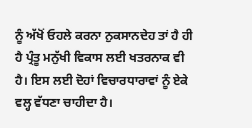ਨੂੰ ਅੱਖੋਂ ਓਹਲੇ ਕਰਨਾ ਨੁਕਸਾਨਦੇਹ ਤਾਂ ਹੈ ਹੀ ਹੈ ਪ੍ਰੰਤੂ ਮਨੁੱਖੀ ਵਿਕਾਸ ਲਈ ਖਤਰਨਾਕ ਵੀ ਹੈ। ਇਸ ਲਈ ਦੋਹਾਂ ਵਿਚਾਰਧਾਰਾਵਾਂ ਨੂੰ ਏਕੇ ਵਲ੍ਹ ਵੱਧਣਾ ਚਾਹੀਦਾ ਹੈ।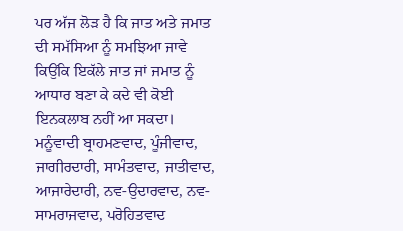ਪਰ ਅੱਜ ਲੋੜ ਹੈ ਕਿ ਜਾਤ ਅਤੇ ਜਮਾਤ ਦੀ ਸਮੱਸਿਆ ਨੂੰ ਸਮਝਿਆ ਜਾਵੇ ਕਿਉਂਕਿ ਇਕੱਲੇ ਜਾਤ ਜਾਂ ਜਮਾਤ ਨੂੰ ਆਧਾਰ ਬਣਾ ਕੇ ਕਦੇ ਵੀ ਕੋਈ ਇਨਕਲਾਬ ਨਹੀਂ ਆ ਸਕਦਾ। ਮਨੂੰਵਾਦੀ ਬ੍ਰਾਹਮਣਵਾਦ, ਪੂੰਜੀਵਾਦ, ਜਾਗੀਰਦਾਰੀ, ਸਾਮੰਤਵਾਦ, ਜਾਤੀਵਾਦ, ਆਜਾਰੇਦਾਰੀ, ਨਵ-ਉਦਾਰਵਾਦ, ਨਵ-ਸਾਮਰਾਜਵਾਦ, ਪਰੋਹਿਤਵਾਦ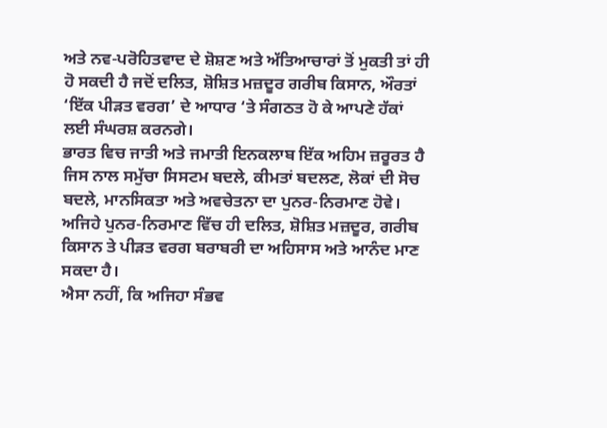ਅਤੇ ਨਵ-ਪਰੋਹਿਤਵਾਦ ਦੇ ਸ਼ੋਸ਼ਣ ਅਤੇ ਅੱਤਿਆਚਾਰਾਂ ਤੋਂ ਮੁਕਤੀ ਤਾਂ ਹੀ ਹੋ ਸਕਦੀ ਹੈ ਜਦੋਂ ਦਲਿਤ, ਸ਼ੋਸ਼ਿਤ ਮਜ਼ਦੂਰ ਗਰੀਬ ਕਿਸਾਨ, ਔਰਤਾਂ ‘ਇੱਕ ਪੀੜਤ ਵਰਗ’ ਦੇ ਆਧਾਰ ‘ਤੇ ਸੰਗਠਤ ਹੋ ਕੇ ਆਪਣੇ ਹੱਕਾਂ ਲਈ ਸੰਘਰਸ਼ ਕਰਨਗੇ।
ਭਾਰਤ ਵਿਚ ਜਾਤੀ ਅਤੇ ਜਮਾਤੀ ਇਨਕਲਾਬ ਇੱਕ ਅਹਿਮ ਜ਼ਰੂਰਤ ਹੈ ਜਿਸ ਨਾਲ ਸਮੁੱਚਾ ਸਿਸਟਮ ਬਦਲੇ, ਕੀਮਤਾਂ ਬਦਲਣ, ਲੋਕਾਂ ਦੀ ਸੋਚ ਬਦਲੇ, ਮਾਨਸਿਕਤਾ ਅਤੇ ਅਵਚੇਤਨਾ ਦਾ ਪੁਨਰ-ਨਿਰਮਾਣ ਹੋਵੇ। ਅਜਿਹੇ ਪੁਨਰ-ਨਿਰਮਾਣ ਵਿੱਚ ਹੀ ਦਲਿਤ, ਸ਼ੋਸ਼ਿਤ ਮਜ਼ਦੂਰ, ਗਰੀਬ ਕਿਸਾਨ ਤੇ ਪੀੜਤ ਵਰਗ ਬਰਾਬਰੀ ਦਾ ਅਹਿਸਾਸ ਅਤੇ ਆਨੰਦ ਮਾਣ ਸਕਦਾ ਹੈ।
ਐਸਾ ਨਹੀਂ, ਕਿ ਅਜਿਹਾ ਸੰਭਵ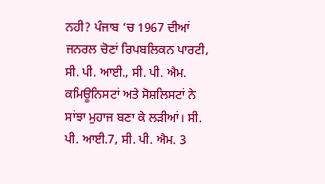ਨਹੀ? ਪੰਜਾਬ ‘ਚ 1967 ਦੀਆਂ ਜਨਰਲ ਚੋਣਾਂ ਰਿਪਬਲਿਕਨ ਪਾਰਟੀ, ਸੀ. ਪੀ. ਆਈ., ਸੀ. ਪੀ. ਐਮ. ਕਮਿਊਨਿਸਟਾਂ ਅਤੇ ਸੋਸ਼ਲਿਸਟਾਂ ਨੇ ਸਾਂਝਾ ਮੁਹਾਜ ਬਣਾ ਕੇ ਲੜੀਆਂ। ਸੀ. ਪੀ. ਆਈ.7, ਸੀ. ਪੀ. ਐਮ. 3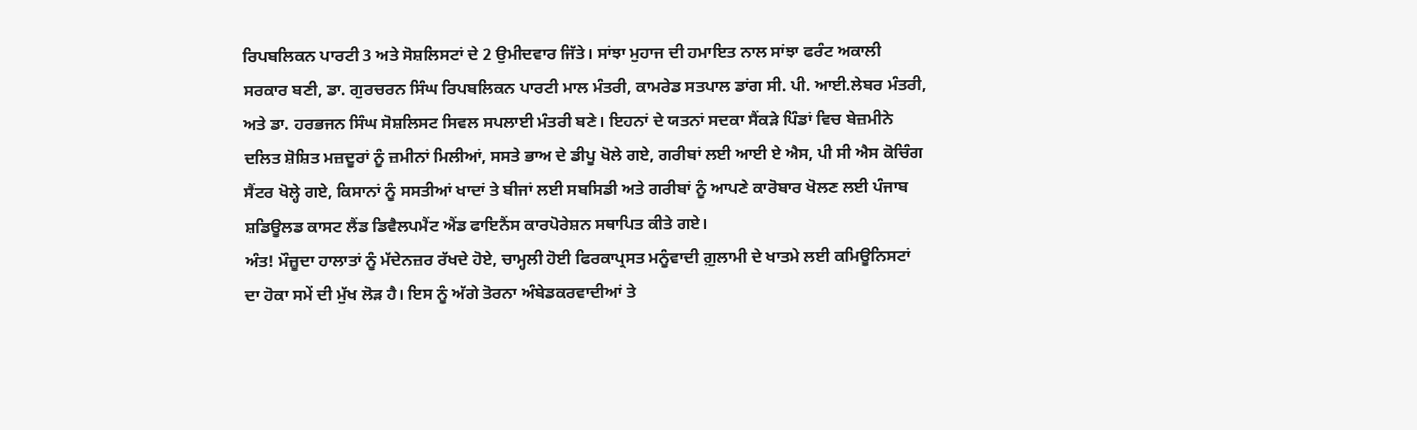ਰਿਪਬਲਿਕਨ ਪਾਰਟੀ 3 ਅਤੇ ਸੋਸ਼ਲਿਸਟਾਂ ਦੇ 2 ਉਮੀਦਵਾਰ ਜਿੱਤੇ। ਸਾਂਝਾ ਮੁਹਾਜ ਦੀ ਹਮਾਇਤ ਨਾਲ ਸਾਂਝਾ ਫਰੰਟ ਅਕਾਲੀ ਸਰਕਾਰ ਬਣੀ, ਡਾ. ਗੁਰਚਰਨ ਸਿੰਘ ਰਿਪਬਲਿਕਨ ਪਾਰਟੀ ਮਾਲ ਮੰਤਰੀ, ਕਾਮਰੇਡ ਸਤਪਾਲ ਡਾਂਗ ਸੀ. ਪੀ. ਆਈ.ਲੇਬਰ ਮੰਤਰੀ, ਅਤੇ ਡਾ. ਹਰਭਜਨ ਸਿੰਘ ਸੋਸ਼ਲਿਸਟ ਸਿਵਲ ਸਪਲਾਈ ਮੰਤਰੀ ਬਣੇ। ਇਹਨਾਂ ਦੇ ਯਤਨਾਂ ਸਦਕਾ ਸੈਂਕੜੇ ਪਿੰਡਾਂ ਵਿਚ ਬੇਜ਼ਮੀਨੇ ਦਲਿਤ ਸ਼ੋਸ਼ਿਤ ਮਜ਼ਦੂਰਾਂ ਨੂੰ ਜ਼ਮੀਨਾਂ ਮਿਲੀਆਂ, ਸਸਤੇ ਭਾਅ ਦੇ ਡੀਪੂ ਖੋਲੇ ਗਏ, ਗਰੀਬਾਂ ਲਈ ਆਈ ਏ ਐਸ, ਪੀ ਸੀ ਐਸ ਕੋਚਿੰਗ ਸੈਂਟਰ ਖੋਲ੍ਹੇ ਗਏ, ਕਿਸਾਨਾਂ ਨੂੰ ਸਸਤੀਆਂ ਖਾਦਾਂ ਤੇ ਬੀਜਾਂ ਲਈ ਸਬਸਿਡੀ ਅਤੇ ਗਰੀਬਾਂ ਨੂੰ ਆਪਣੇ ਕਾਰੋਬਾਰ ਖੋਲਣ ਲਈ ਪੰਜਾਬ ਸ਼ਡਿਊਲਡ ਕਾਸਟ ਲੈਂਡ ਡਿਵੈਲਪਮੈਂਟ ਐਂਡ ਫਾਇਨੈਂਸ ਕਾਰਪੋਰੇਸ਼ਨ ਸਥਾਪਿਤ ਕੀਤੇ ਗਏ।
ਅੰਤ! ਮੌਜ਼ੂਦਾ ਹਾਲਾਤਾਂ ਨੂੰ ਮੱਦੇਨਜ਼ਰ ਰੱਖਦੇ ਹੋਏ, ਚਾਮ੍ਹਲੀ ਹੋਈ ਫਿਰਕਾਪ੍ਰਸਤ ਮਨੂੰਵਾਦੀ ਗ਼ੁਲਾਮੀ ਦੇ ਖਾਤਮੇ ਲਈ ਕਮਿਊਨਿਸਟਾਂ ਦਾ ਹੋਕਾ ਸਮੇਂ ਦੀ ਮੁੱਖ ਲੋੜ ਹੈ। ਇਸ ਨੂੰ ਅੱਗੇ ਤੋਰਨਾ ਅੰਬੇਡਕਰਵਾਦੀਆਂ ਤੇ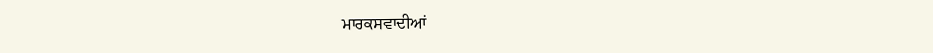ਮਾਰਕਸਵਾਦੀਆਂ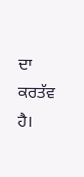ਦਾ ਕਰਤੱਵ ਹੈ।